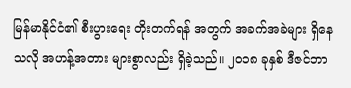မြန်မာနိုင်ငံ၏ စီးပွားရေး တိုးတက်ရန် အတွက် အခက်အခဲများ ရှိနေသလို အဟန့်အတား များစွာလည်း ရှိခဲ့သည်။ ၂၀၁၈ ခုနှစ် ဒီဇင်ဘာ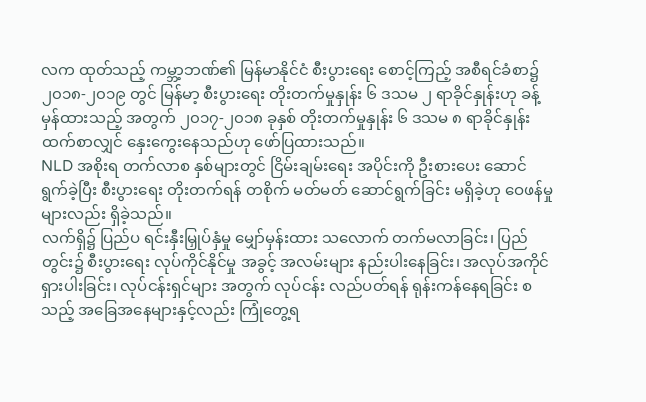လက ထုတ်သည့် ကမ္ဘာ့ဘဏ်၏ မြန်မာနိုင်ငံ စီးပွားရေး စောင့်ကြည့် အစီရင်ခံစာ၌ ၂၀၁၈-၂၀၁၉ တွင် မြန်မာ့ စီးပွားရေး တိုးတက်မှုနှုန်း ၆ ဒသမ ၂ ရာခိုင်နှုန်းဟု ခန့်မှန်ထားသည့် အတွက် ၂၀၁၇-၂၀၁၈ ခုနှစ် တိုးတက်မှုနှုန်း ၆ ဒသမ ၈ ရာခိုင်နှုန်း ထက်စာလျှင် နှေးကွေးနေသည်ဟု ဖော်ပြထားသည်။
NLD အစိုးရ တက်လာစ နှစ်များတွင် ငြိမ်းချမ်းရေး အပိုင်းကို ဦးစားပေး ဆောင်ရွက်ခဲ့ပြီး စီးပွားရေး တိုးတက်ရန် တစိုက် မတ်မတ် ဆောင်ရွက်ခြင်း မရှိခဲ့ဟု ဝေဖန်မှုများလည်း ရှိခဲ့သည်။
လက်ရှိ၌ ပြည်ပ ရင်းနှီးမြှုပ်နှံမှု မျှော်မှန်းထား သလောက် တက်မလာခြင်း၊ ပြည်တွင်း၌ စီးပွားရေး လုပ်ကိုင်နိုင်မှု အခွင့် အလမ်းများ နည်းပါးနေခြင်း၊ အလုပ်အကိုင် ရှားပါးခြင်း၊ လုပ်ငန်းရှင်များ အတွက် လုပ်ငန်း လည်ပတ်ရန် ရုန်းကန်နေရခြင်း စသည့် အခြေအနေများနှင့်လည်း ကြုံတွေ့ရ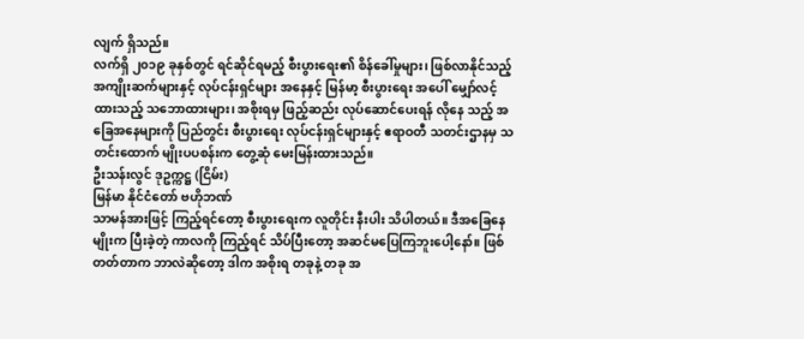လျက် ရှိသည်။
လက်ရှိ ၂၀၁၉ ခုနှစ်တွင် ရင်ဆိုင်ရမည့် စီးပွားရေး၏ စိန်ခေါ်မှုများ၊ ဖြစ်လာနိုင်သည့် အကျိုးဆက်များနှင့် လုပ်ငန်းရှင်များ အနေနှင့် မြန်မာ့ စီးပွားရေး အပေါ် မျှော်လင့်ထားသည့် သဘောထားများ၊ အစိုးရမှ ဖြည့်ဆည်း လုပ်ဆောင်ပေးရန် လိုနေ သည့် အခြေအနေများကို ပြည်တွင်း စီးပွားရေး လုပ်ငန်းရှင်များနှင့် ဧရာဝတီ သတင်းဌာနမှ သတင်းထောက် မျိုးပပစန်းက တွေ့ဆုံ မေးမြန်းထားသည်။
ဦးသန်းလွင် ဒုဥက္ကဋ္ဌ (ငြိမ်း)
မြန်မာ နိုင်ငံတော် ဗဟိုဘဏ်
သာမန်အားဖြင့် ကြည့်ရင်တော့ စီးပွားရေးက လူတိုင်း နီးပါး သိပါတယ်။ ဒီအခြေနေမျိုးက ပြီးခဲ့တဲ့ ကာလကို ကြည့်ရင် သိပ်ပြီးတော့ အဆင်မပြေကြဘူးပေါ့နော်။ ဖြစ်တတ်တာက ဘာလဲဆိုတော့ ဒါက အစိုးရ တခုနဲ့ တခု အ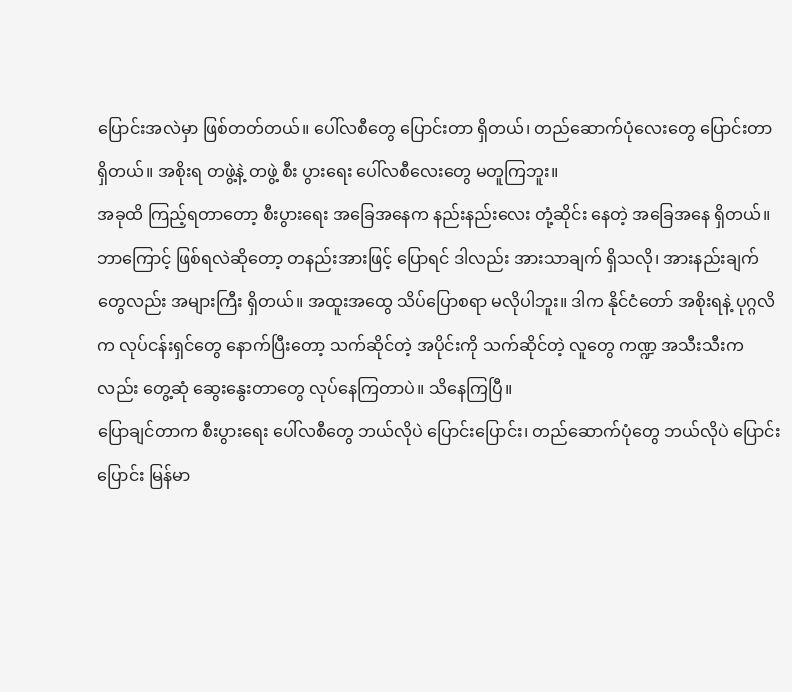ပြောင်းအလဲမှာ ဖြစ်တတ်တယ်။ ပေါ်လစီတွေ ပြောင်းတာ ရှိတယ်၊ တည်ဆောက်ပုံလေးတွေ ပြောင်းတာ ရှိတယ်။ အစိုးရ တဖွဲ့နဲ့ တဖွဲ့ စီး ပွားရေး ပေါ်လစီလေးတွေ မတူကြဘူး။
အခုထိ ကြည့်ရတာတော့ စီးပွားရေး အခြေအနေက နည်းနည်းလေး တုံ့ဆိုင်း နေတဲ့ အခြေအနေ ရှိတယ်။ ဘာကြောင့် ဖြစ်ရလဲဆိုတော့ တနည်းအားဖြင့် ပြောရင် ဒါလည်း အားသာချက် ရှိသလို၊ အားနည်းချက်တွေလည်း အများကြီး ရှိတယ်။ အထူးအထွေ သိပ်ပြောစရာ မလိုပါဘူး။ ဒါက နိုင်ငံတော် အစိုးရနဲ့ ပုဂ္ဂလိက လုပ်ငန်းရှင်တွေ နောက်ပြီးတော့ သက်ဆိုင်တဲ့ အပိုင်းကို သက်ဆိုင်တဲ့ လူတွေ ကဏ္ဍ အသီးသီးကလည်း တွေ့ဆုံ ဆွေးနွေးတာတွေ လုပ်နေကြတာပဲ။ သိနေကြပြီ။
ပြောချင်တာက စီးပွားရေး ပေါ်လစီတွေ ဘယ်လိုပဲ ပြောင်းပြောင်း၊ တည်ဆောက်ပုံတွေ ဘယ်လိုပဲ ပြောင်းပြောင်း မြန်မာ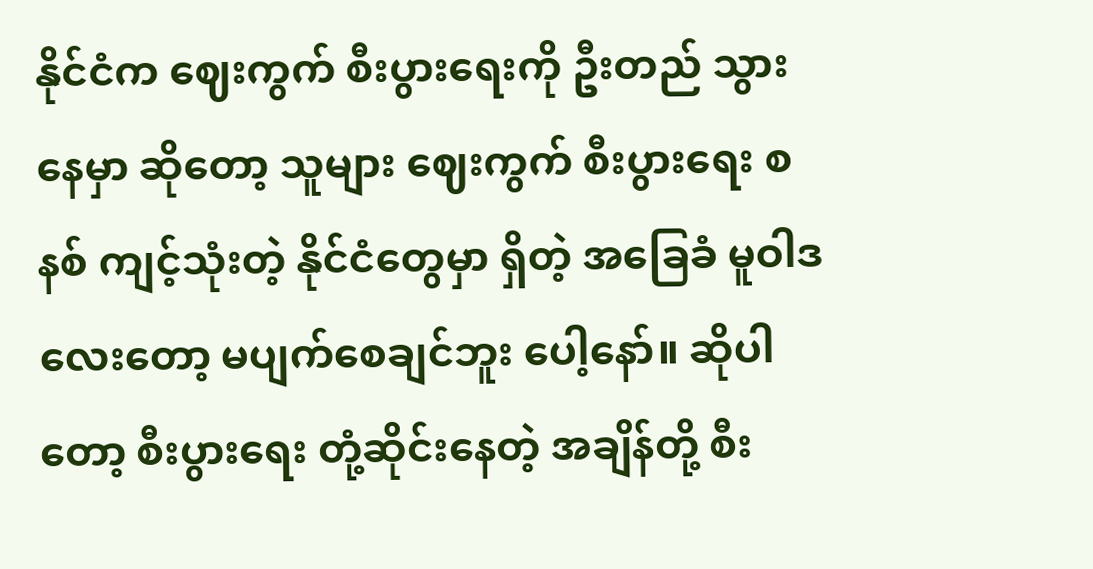နိုင်ငံက ဈေးကွက် စီးပွားရေးကို ဦးတည် သွားနေမှာ ဆိုတော့ သူများ ဈေးကွက် စီးပွားရေး စနစ် ကျင့်သုံးတဲ့ နိုင်ငံတွေမှာ ရှိတဲ့ အခြေခံ မူဝါဒ လေးတော့ မပျက်စေချင်ဘူး ပေါ့နော်။ ဆိုပါတော့ စီးပွားရေး တုံ့ဆိုင်းနေတဲ့ အချိန်တို့ စီး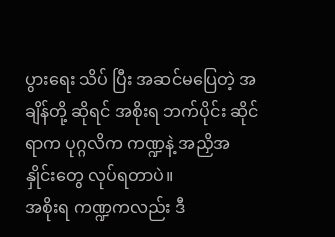ပွားရေး သိပ် ပြီး အဆင်မပြေတဲ့ အချိန်တို့ ဆိုရင် အစိုးရ ဘက်ပိုင်း ဆိုင်ရာက ပုဂ္ဂလိက ကဏ္ဍနဲ့ အညှိအနှိုင်းတွေ လုပ်ရတာပဲ။
အစိုးရ ကဏ္ဍကလည်း ဒီ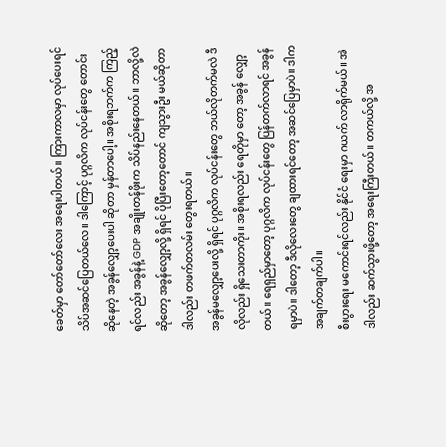ခေတ်မှာ တော်တော်လေး အရေးပါတယ်။ ကြားကာလမှာ လုပ်ပေးရင် သိပ်အဆင်ပြေတယ်လေ။ ဒါကြောင့် ပုဂ္ဂလိက လုပ်ငန်းတွေ တောင်းဆိုနေတဲ့ အခွန်လျှော့ပေးပါ ဆိုတာ မှန်တာပေါ့။ အစိုးရဘက်က ကြည့်ရင်လည်း အခွန်နဲ့ GDP အချိုးတန်ဖိုးက သိပ်နည်းနေတယ်။ ဘာလို့လဲဆိုတော့ အခွန်လျှော့လို့ ရှိရင် ပိုပြီးတော့တောင် ကျသွားဦး မယ်ဆိုတာ ဒါလည်း တဖက်တလမ်း တွေးရတယ်။
အခွန်မလျှော့ပေးလို့ ရှိရင် ပုဂ္ဂလိက လုပ်ငန်းတွေ ဘယ်လိုတက်မလဲ ဒီလိုလည်း ရှိသေးတာကိုး။ အစိုးရလည်း ရေတိုမှာ တော့ အခွန် လျှော့တယ်။ ရေရှည်မှာတော့ ပုဂ္ဂလိက လုပ်ငန်းတွေ ပြန်တက်လာရင် အခွန်ရမှာပဲ။ ဒါတော့ ဒီလိုလေးတွေ ချထားရင်တော့ အဆင်ပြေမှာပဲ။ ဒါက အချက်တချက်ပါ။
စီးပွားရေး မကောင်းရင်လည်း နိုင်ငံ ရေးမှာ ဂယက် လာရိုက်မယ်။ အဲဒါလည်း ဆက်သွားဖို့တော့ အရေးကြီးတယ်။ တကယ်လို့ အ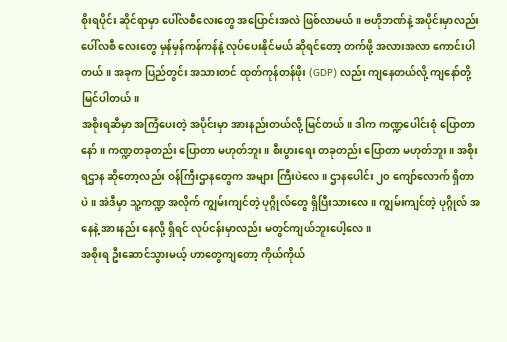စိုးရပိုင်း ဆိုင်ရာမှာ ပေါ်လစီလေးတွေ အပြောင်းအလဲ ဖြစ်လာမယ်။ ဗဟိုဘဏ်နဲ့ အပိုင်းမှာလည်း ပေါ်လစီ လေးတွေ မှန်မှန်ကန်ကန်နဲ့ လုပ်ပေးနိုင်မယ် ဆိုရင်တော့ တက်ဖို့ အလားအလာ ကောင်းပါတယ်။ အခုက ပြည်တွင်း အသားတင် ထုတ်ကုန်တန်ဖိုး (GDP) လည်း ကျနေတယ်လို့ ကျနော်တို့ မြင်ပါတယ်။
အစိုးရဆီမှာ အကြံပေးတဲ့ အပိုင်းမှာ အားနည်းတယ်လို့ မြင်တယ်။ ဒါက ကဏ္ဍပေါင်းစုံ ပြောတာနော်။ ကဏ္ဍတခုတည်း ပြောတာ မဟုတ်ဘူး။ စီးပွားရေး တခုတည်း ပြောတာ မဟုတ်ဘူး။ အစိုးရဌာန ဆိုတော့လည်း ဝန်ကြီးဌာနတွေက အများ ကြီးပဲလေ။ ဌာနပေါင်း ၂၀ ကျော်လောက် ရှိတာပဲ။ အဲဒီမှာ သူ့ကဏ္ဍ အလိုက် ကျွမ်းကျင်တဲ့ ပုဂ္ဂိုလ်တွေ ရှိပြီးသားလေ။ ကျွမ်းကျင်တဲ့ ပုဂ္ဂိုလ် အနေနဲ့ အားနည်း နေလို့ ရှိရင် လုပ်ငန်းမှာလည်း မတွင်ကျယ်ဘူးပေါ့လေ။
အစိုးရ ဦးဆောင်သွားမယ့် ဟာတွေကျတော့ ကိုယ်ကိုယ်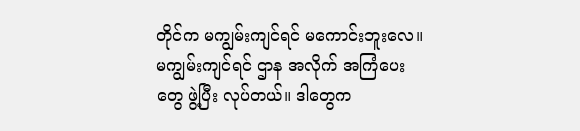တိုင်က မကျွမ်းကျင်ရင် မကောင်းဘူးလေ။ မကျွမ်းကျင်ရင် ဌာန အလိုက် အကြံပေးတွေ ဖွဲ့ပြီး လုပ်တယ်။ ဒါတွေက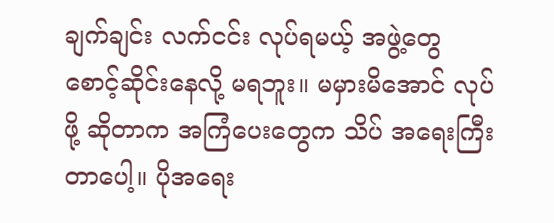ချက်ချင်း လက်ငင်း လုပ်ရမယ့် အဖွဲ့တွေ စောင့်ဆိုင်းနေလို့ မရဘူး။ မမှားမိအောင် လုပ်ဖို့ ဆိုတာက အကြံပေးတွေက သိပ် အရေးကြီးတာပေါ့။ ပိုအရေး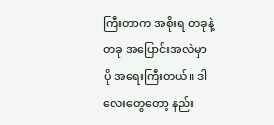ကြီးတာက အစိုးရ တခုနဲ့ တခု အပြောင်းအလဲမှာ ပို အရေးကြီးတယ်။ ဒါလေးတွေတော့ နည်း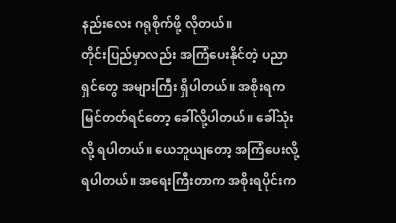နည်းလေး ဂရုစိုက်ဖို့ လိုတယ်။
တိုင်းပြည်မှာလည်း အကြံပေးနိုင်တဲ့ ပညာရှင်တွေ အများကြီး ရှိပါတယ်။ အစိုးရက မြင်တတ်ရင်တော့ ခေါ်လို့ပါတယ်။ ခေါ်သုံးလို့ ရပါတယ်။ ယေဘူယျတော့ အကြံပေးလို့ ရပါတယ်။ အရေးကြီးတာက အစိုးရပိုင်းက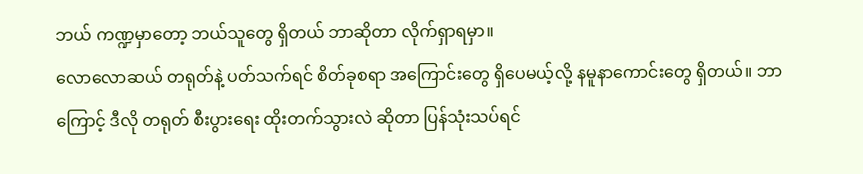ဘယ် ကဏ္ဍမှာတော့ ဘယ်သူတွေ ရှိတယ် ဘာဆိုတာ လိုက်ရှာရမှာ။
လောလောဆယ် တရုတ်နဲ့ ပတ်သက်ရင် စိတ်ခုစရာ အကြောင်းတွေ ရှိပေမယ့်လို့ နမူနာကောင်းတွေ ရှိတယ်။ ဘာကြောင့် ဒီလို တရုတ် စီးပွားရေး ထိုးတက်သွားလဲ ဆိုတာ ပြန်သုံးသပ်ရင်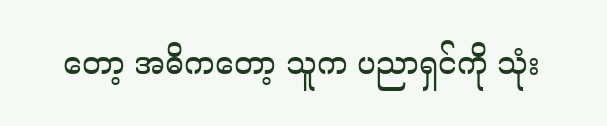တော့ အဓိကတော့ သူက ပညာရှင်ကို သုံး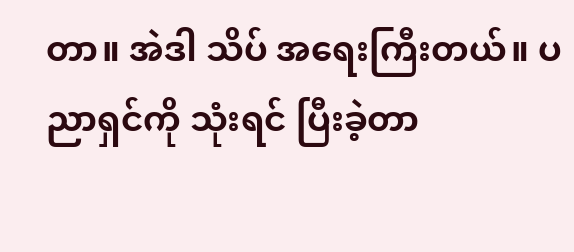တာ။ အဲဒါ သိပ် အရေးကြီးတယ်။ ပညာရှင်ကို သုံးရင် ပြီးခဲ့တာ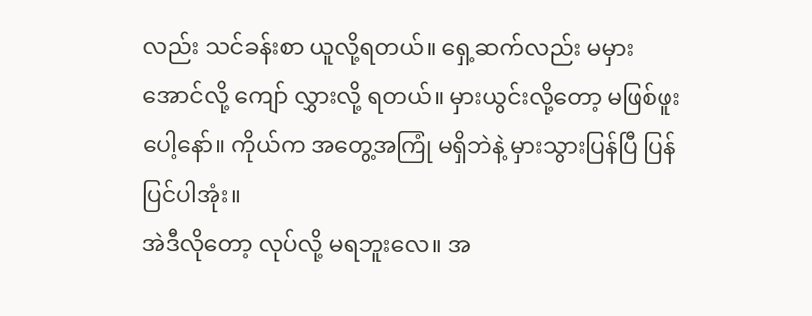လည်း သင်ခန်းစာ ယူလို့ရတယ်။ ရှေ့ဆက်လည်း မမှားအောင်လို့ ကျော် လွှားလို့ ရတယ်။ မှားယွင်းလို့တော့ မဖြစ်ဖူးပေါ့နော်။ ကိုယ်က အတွေ့အကြုံ မရှိဘဲနဲ့ မှားသွားပြန်ပြီ ပြန်ပြင်ပါအုံး။
အဲဒီလိုတော့ လုပ်လို့ မရဘူးလေ။ အ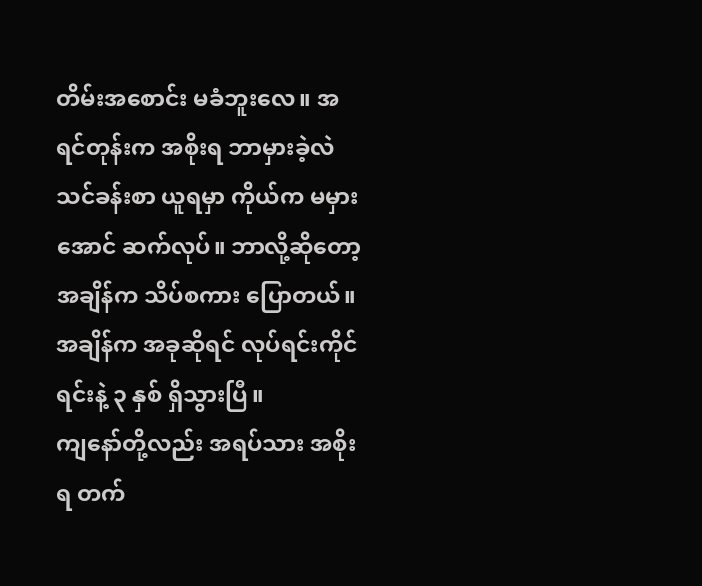တိမ်းအစောင်း မခံဘူးလေ။ အရင်တုန်းက အစိုးရ ဘာမှားခဲ့လဲ သင်ခန်းစာ ယူရမှာ ကိုယ်က မမှားအောင် ဆက်လုပ်။ ဘာလို့ဆိုတော့ အချိန်က သိပ်စကား ပြောတယ်။ အချိန်က အခုဆိုရင် လုပ်ရင်းကိုင် ရင်းနဲ့ ၃ နှစ် ရှိသွားပြီ။
ကျနော်တို့လည်း အရပ်သား အစိုးရ တက်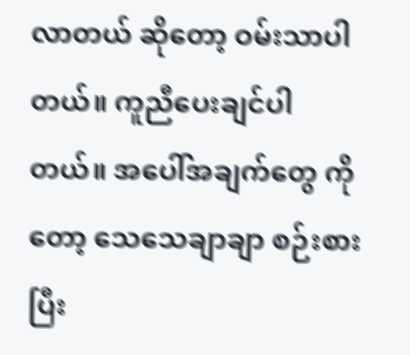လာတယ် ဆိုတော့ ဝမ်းသာပါတယ်။ ကူညီပေးချင်ပါတယ်။ အပေါ်အချက်တွေ ကိုတော့ သေသေချာချာ စဉ်းစားပြီး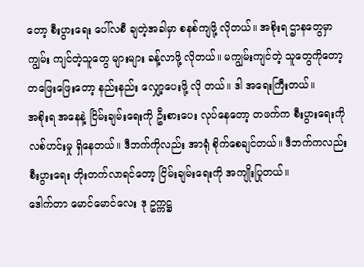တော့ စီးပွားရေး ပေါ်လစီ ချတဲ့အခါမှာ စနစ်ကျဖို့ လိုတယ်။ အစိုးရ ဌာနတွေမှာ ကျွမ်း ကျင်တဲ့သူတွေ များများ ခန့်လာဖို့ လိုတယ်။ မကျွမ်းကျင်တဲ့ သူတွေကိုတော့ တဖြေးဖြေးတော့ နည်းနည်း လျှော့ပေးဖို့ လို တယ်။ ဒါ အရေးကြီးတယ်။
အစိုးရ အနေနဲ့ ငြိမ်းချမ်းရေးကို ဦးစားပေး လုပ်နေတော့ တဖက်က စီးပွားရေးကို လစ်ဟင်းမှု ရှိနေတယ်။ ဒီဘက်ကိုလည်း အာရုံ စိုက်စေချင်တယ်။ ဒီဘက်ကလည်း စီးပွားရေး တိုးတက်လာရင်တော့ ငြိမ်းချမ်းရေးကို အကျိုးပြုတယ်။
ဒေါက်တာ မောင်မောင်လေး ဒု ဥက္ကဋ္ဌ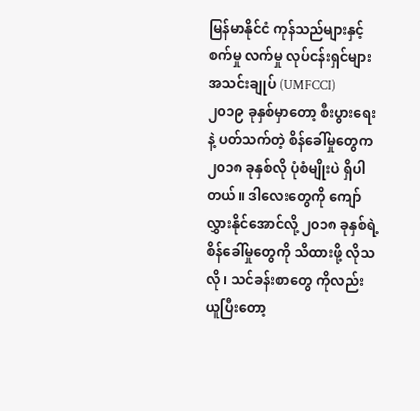မြန်မာနိုင်ငံ ကုန်သည်များနှင့် စက်မှု လက်မှု လုပ်ငန်းရှင်များ အသင်းချုပ် (UMFCCI)
၂၀၁၉ ခုနှစ်မှာတော့ စီးပွားရေးနဲ့ ပတ်သက်တဲ့ စိန်ခေါ်မှုတွေက ၂၀၁၈ ခုနှစ်လို ပုံစံမျိုးပဲ ရှိပါတယ်။ ဒါလေးတွေကို ကျော် လွှားနိုင်အောင်လို့ ၂၀၁၈ ခုနှစ်ရဲ့ စိန်ခေါ်မှုတွေကို သိထားဖို့ လိုသလို၊ သင်ခန်းစာတွေ ကိုလည်း ယူပြီးတော့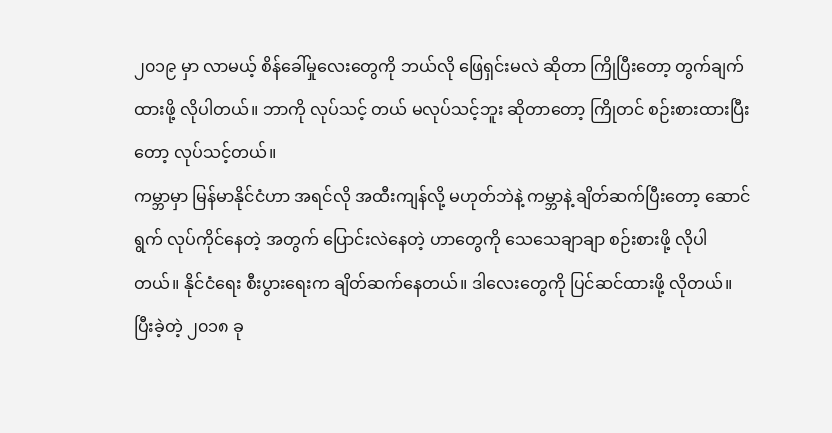၂၀၁၉ မှာ လာမယ့် စိန်ခေါ်မှုလေးတွေကို ဘယ်လို ဖြေရှင်းမလဲ ဆိုတာ ကြိုပြီးတော့ တွက်ချက်ထားဖို့ လိုပါတယ်။ ဘာကို လုပ်သင့် တယ် မလုပ်သင့်ဘူး ဆိုတာတော့ ကြိုတင် စဉ်းစားထားပြီးတော့ လုပ်သင့်တယ်။
ကမ္ဘာမှာ မြန်မာနိုင်ငံဟာ အရင်လို အထီးကျန်လို့ မဟုတ်ဘဲနဲ့ ကမ္ဘာနဲ့ ချိတ်ဆက်ပြီးတော့ ဆောင်ရွက် လုပ်ကိုင်နေတဲ့ အတွက် ပြောင်းလဲနေတဲ့ ဟာတွေကို သေသေချာချာ စဉ်းစားဖို့ လိုပါတယ်။ နိုင်ငံရေး စီးပွားရေးက ချိတ်ဆက်နေတယ်။ ဒါလေးတွေကို ပြင်ဆင်ထားဖို့ လိုတယ်။
ပြီးခဲ့တဲ့ ၂၀၁၈ ခု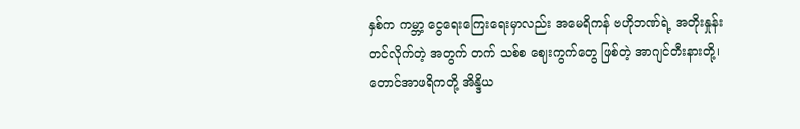နှစ်က ကမ္ဘာ့ ငွေရေးကြေးရေးမှာလည်း အမေရိကန် ဗဟိုဘဏ်ရဲ့ အတိုးနှုန်း တင်လိုက်တဲ့ အတွက် တက် သစ်စ ဈေးကွက်တွေ ဖြစ်တဲ့ အာဂျင်တီးနားတို့၊ တောင်အာဖရိကတို့ အိန္ဒိယ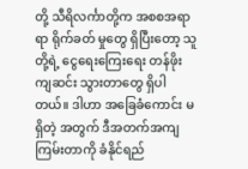တို့ သီရိလင်္ကာတို့က အစစအရာရာ ရိုက်ခတ် မှုတွေ ရှိပြီးတော့ သူတို့ရဲ့ ငွေရေးကြေးရေး တန်ဖိုး ကျဆင်း သွားတာတွေ ရှိပါတယ်။ ဒါဟာ အခြေခံကောင်း မရှိတဲ့ အတွက် ဒီအတက်အကျ ကြမ်းတာကို ခံနိုင်ရည်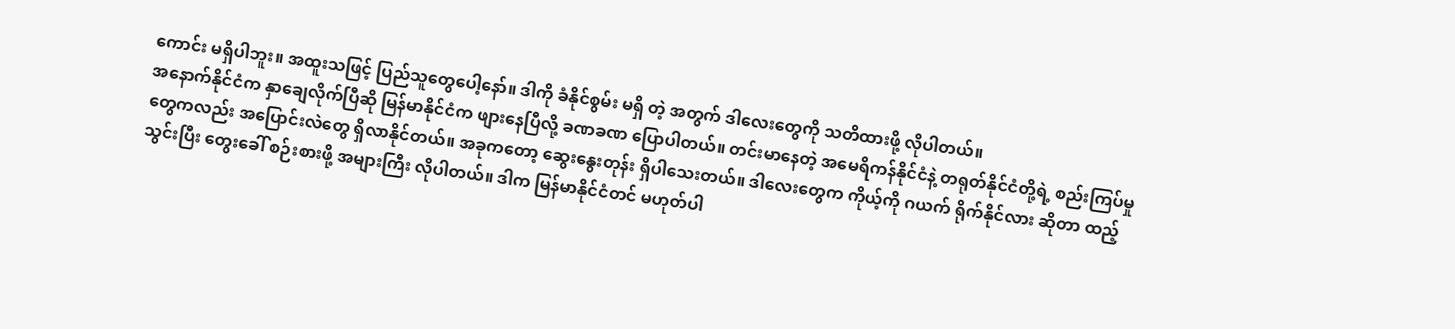ကောင်း မရှိပါဘူး။ အထူးသဖြင့် ပြည်သူတွေပေါ့နော်။ ဒါကို ခံနိုင်စွမ်း မရှိ တဲ့ အတွက် ဒါလေးတွေကို သတိထားဖို့ လိုပါတယ်။
အနောက်နိုင်ငံက နှာချေလိုက်ပြီဆို မြန်မာနိုင်ငံက ဖျားနေပြီလို့ ခဏခဏ ပြောပါတယ်။ တင်းမာနေတဲ့ အမေရိကန်နိုင်ငံနဲ့ တရုတ်နိုင်ငံတို့ရဲ့ စည်းကြပ်မှုတွေကလည်း အပြောင်းလဲတွေ ရှိလာနိုင်တယ်။ အခုကတော့ ဆွေးနွေးတုန်း ရှိပါသေးတယ်။ ဒါလေးတွေက ကိုယ့်ကို ဂယက် ရိုက်နိုင်လား ဆိုတာ ထည့်သွင်းပြီး တွေးခေါ် စဉ်းစားဖို့ အများကြီး လိုပါတယ်။ ဒါက မြန်မာနိုင်ငံတင် မဟုတ်ပါ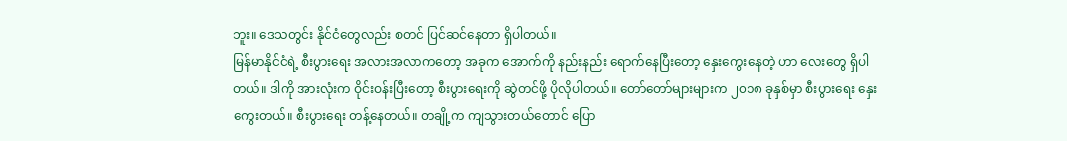ဘူး။ ဒေသတွင်း နိုင်ငံတွေလည်း စတင် ပြင်ဆင်နေတာ ရှိပါတယ်။
မြန်မာနိုင်ငံရဲ့ စီးပွားရေး အလားအလာကတော့ အခုက အောက်ကို နည်းနည်း ရောက်နေပြီးတော့ နှေးကွေးနေတဲ့ ဟာ လေးတွေ ရှိပါတယ်။ ဒါကို အားလုံးက ဝိုင်းဝန်းပြီးတော့ စီးပွားရေးကို ဆွဲတင်ဖို့ ပိုလိုပါတယ်။ တော်တော်များများက ၂၀၁၈ ခုနှစ်မှာ စီးပွားရေး နှေးကွေးတယ်။ စီးပွားရေး တန့်နေတယ်။ တချို့က ကျသွားတယ်တောင် ပြော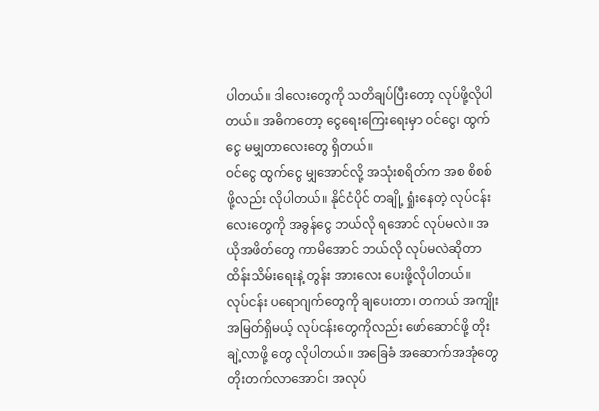ပါတယ်။ ဒါလေးတွေကို သတိချပ်ပြီးတော့ လုပ်ဖို့လိုပါတယ်။ အဓိကတော့ ငွေရေးကြေးရေးမှာ ဝင်ငွေ၊ ထွက်ငွေ မမျှတာလေးတွေ ရှိတယ်။
ဝင်ငွေ ထွက်ငွေ မျှအောင်လို့ အသုံးစရိတ်က အစ စိစစ် ဖို့လည်း လိုပါတယ်။ နိုင်ငံပိုင် တချို့ ရှုံးနေတဲ့ လုပ်ငန်းလေးတွေကို အခွန်ငွေ ဘယ်လို ရအောင် လုပ်မလဲ။ အယိုအဖိတ်တွေ ကာမိအောင် ဘယ်လို လုပ်မလဲဆိုတာ ထိန်းသိမ်းရေးနဲ့ တွန်း အားလေး ပေးဖို့လိုပါတယ်။
လုပ်ငန်း ပရောဂျက်တွေကို ချပေးတာ၊ တကယ် အကျိုးအမြတ်ရှိမယ့် လုပ်ငန်းတွေကိုလည်း ဖော်ဆောင်ဖို့ တိုးချဲ့လာဖို့ တွေ လိုပါတယ်။ အခြေခံ အဆောက်အအုံတွေ တိုးတက်လာအောင်၊ အလုပ်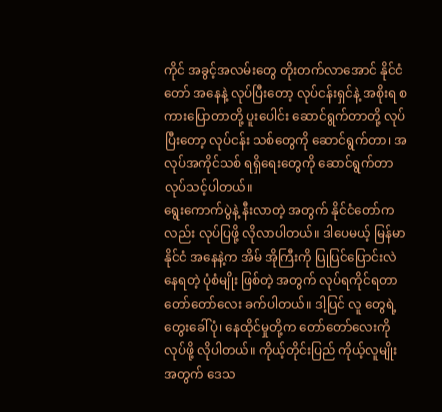ကိုင် အခွင့်အလမ်းတွေ တိုးတက်လာအောင် နိုင်ငံတော် အနေနဲ့ လုပ်ပြီးတော့ လုပ်ငန်းရှင်နဲ့ အစိုးရ စကားပြောတာတို့ ပူးပေါင်း ဆောင်ရွက်တာတို့ လုပ်ပြီးတော့ လုပ်ငန်း သစ်တွေကို ဆောင်ရွက်တာ၊ အလုပ်အကိုင်သစ် ရရှိရေးတွေကို ဆောင်ရွက်တာ လုပ်သင့်ပါတယ်။
ရွေးကောက်ပွဲနဲ့ နီးလာတဲ့ အတွက် နိုင်ငံတော်ကလည်း လုပ်ပြဖို့ လိုလာပါတယ်။ ဒါပေမယ့် မြန်မာနိုင်ငံ အနေနဲ့က အိမ် အိုကြီးကို ပြုပြင်ပြောင်းလဲ နေရတဲ့ ပုံစံမျိုး ဖြစ်တဲ့ အတွက် လုပ်ရကိုင်ရတာ တော်တော်လေး ခက်ပါတယ်။ ဒါ့ပြင် လူ တွေရဲ့ တွေးခေါ်ပုံ၊ နေထိုင်မှုတို့က တော်တော်လေးကို လုပ်ဖို့ လိုပါတယ်။ ကိုယ့်တိုင်းပြည် ကိုယ့်လူမျိုး အတွက် ဒေသ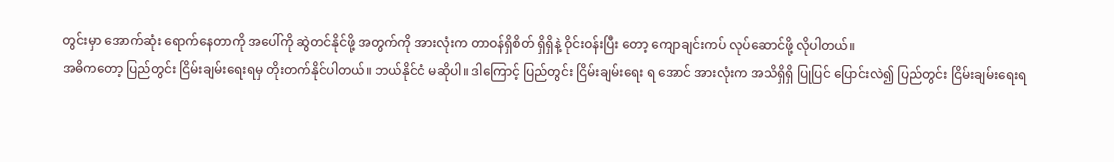တွင်းမှာ အောက်ဆုံး ရောက်နေတာကို အပေါ်ကို ဆွဲတင်နိုင်ဖို့ အတွက်ကို အားလုံးက တာဝန်ရှိစိတ် ရှိရှိနဲ့ ဝိုင်းဝန်းပြီး တော့ ကျောချင်းကပ် လုပ်ဆောင်ဖို့ လိုပါတယ်။
အဓိကတော့ ပြည်တွင်း ငြိမ်းချမ်းရေးရမှ တိုးတက်နိုင်ပါတယ်။ ဘယ်နိုင်ငံ မဆိုပါ။ ဒါကြောင့် ပြည်တွင်း ငြိမ်းချမ်းရေး ရ အောင် အားလုံးက အသိရှိရှိ ပြုပြင် ပြောင်းလဲ၍ ပြည်တွင်း ငြိမ်းချမ်းရေးရ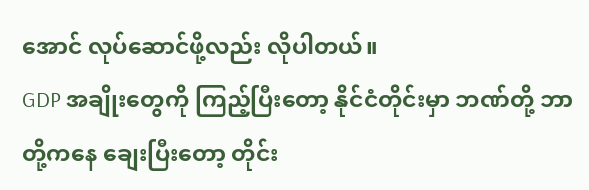အောင် လုပ်ဆောင်ဖို့လည်း လိုပါတယ်။
GDP အချိုးတွေကို ကြည့်ပြီးတော့ နိုင်ငံတိုင်းမှာ ဘဏ်တို့ ဘာတို့ကနေ ချေးပြီးတော့ တိုင်း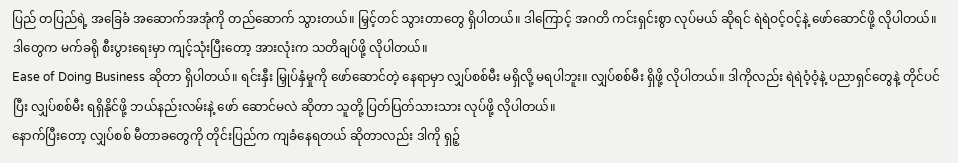ပြည် တပြည်ရဲ့ အခြေခံ အဆောက်အအုံကို တည်ဆောက် သွားတယ်။ မြှင့်တင် သွားတာတွေ ရှိပါတယ်။ ဒါကြောင့် အဂတိ ကင်းရှင်းစွာ လုပ်မယ် ဆိုရင် ရဲရဲဝင့်ဝင့်နဲ့ ဖော်ဆောင်ဖို့ လိုပါတယ်။ ဒါတွေက မက်ခရို စီးပွားရေးမှာ ကျင့်သုံးပြီးတော့ အားလုံးက သတိချပ်ဖို့ လိုပါတယ်။
Ease of Doing Business ဆိုတာ ရှိပါတယ်။ ရင်းနှီး မြှုပ်နှံမှုကို ဖော်ဆောင်တဲ့ နေရာမှာ လျှပ်စစ်မီး မရှိလို့ မရပါဘူး။ လျှပ်စစ်မီး ရှိဖို့ လိုပါတယ်။ ဒါကိုလည်း ရဲရဲဝံ့ဝံ့နဲ့ ပညာရှင်တွေနဲ့ တိုင်ပင်ပြီး လျှပ်စစ်မီး ရရှိနိုင်ဖို့ ဘယ်နည်းလမ်းနဲ့ ဖော် ဆောင်မလဲ ဆိုတာ သူတို့ ပြတ်ပြတ်သားသား လုပ်ဖို့ လိုပါတယ်။
နောက်ပြီးတော့ လျှပ်စစ် မီတာခတွေကို တိုင်းပြည်က ကျခံနေရတယ် ဆိုတာလည်း ဒါကို ရှဉ့်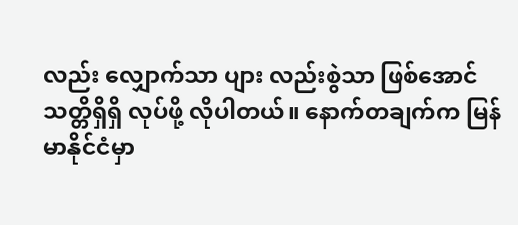လည်း လျှောက်သာ ပျား လည်းစွဲသာ ဖြစ်အောင် သတ္တိရှိရှိ လုပ်ဖို့ လိုပါတယ်။ နောက်တချက်က မြန်မာနိုင်ငံမှာ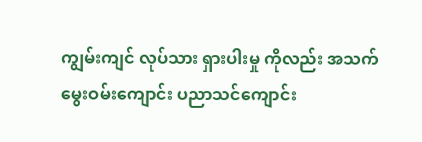ကျွမ်းကျင် လုပ်သား ရှားပါးမှု ကိုလည်း အသက်မွေးဝမ်းကျောင်း ပညာသင်ကျောင်း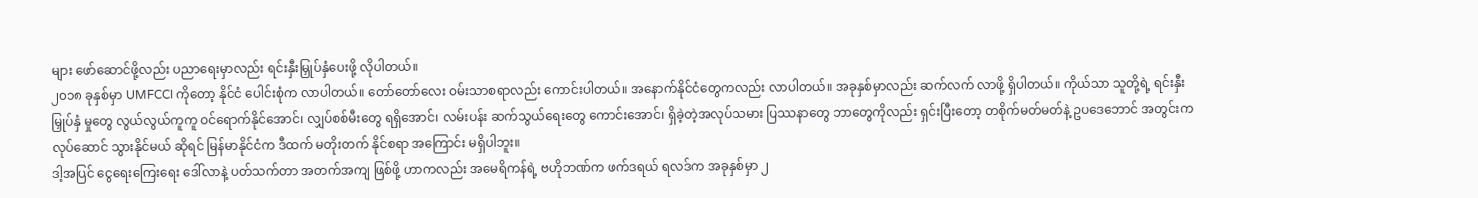များ ဖော်ဆောင်ဖို့လည်း ပညာရေးမှာလည်း ရင်းနှီးမြှုပ်နှံပေးဖို့ လိုပါတယ်။
၂၀၁၈ ခုနှစ်မှာ UMFCCI ကိုတော့ နိုင်ငံ ပေါင်းစုံက လာပါတယ်။ တော်တော်လေး ဝမ်းသာစရာလည်း ကောင်းပါတယ်။ အနောက်နိုင်ငံတွေကလည်း လာပါတယ်။ အခုနှစ်မှာလည်း ဆက်လက် လာဖို့ ရှိပါတယ်။ ကိုယ်သာ သူတို့ရဲ့ ရင်းနှီးမြှုပ်နှံ မှုတွေ လွယ်လွယ်ကူကူ ဝင်ရောက်နိုင်အောင်၊ လျှပ်စစ်မီးတွေ ရရှိအောင်၊ လမ်းပန်း ဆက်သွယ်ရေးတွေ ကောင်းအောင်၊ ရှိခဲ့တဲ့အလုပ်သမား ပြဿနာတွေ ဘာတွေကိုလည်း ရှင်းပြီးတော့ တစိုက်မတ်မတ်နဲ့ ဥပဒေဘောင် အတွင်းက လုပ်ဆောင် သွားနိုင်မယ် ဆိုရင် မြန်မာနိုင်ငံက ဒီထက် မတိုးတက် နိုင်စရာ အကြောင်း မရှိပါဘူး။
ဒါ့အပြင် ငွေရေးကြေးရေး ဒေါ်လာနဲ့ ပတ်သက်တာ အတက်အကျ ဖြစ်ဖို့ ဟာကလည်း အမေရိကန်ရဲ့ ဗဟိုဘဏ်က ဖက်ဒရယ် ရလဒ်က အခုနှစ်မှာ ၂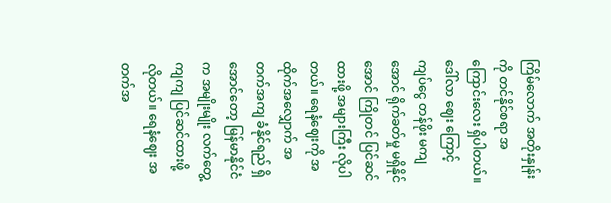ကြိမ်လောက် အတိုးနှုန်းကို တင်နိုင်စရာ အကြောင်းလေး ရှိပါတယ်။ ဒေါ်လာ ဈေး ကြောင့် ကျပ်ငွေ တန်ဖိုး မကျအောင် ရိုက်ခတ်မှု မရှိနိုင်အောင် ကြိုတင် ပြင်ဆင်ထားဖို့ အများကြီး လိုပါတယ်။ ရေနံဈေးကို အထိုက်အလျှောက် အတက်အကျ ခံနိုင်ရည် ရှိအောင်တော့ မြန်မာနိုင်ငံက အမျိုးမျိုး လက်တွေ့ကျကျ ပြင်ဆင်ထားဖို့ လိုတယ်။ ရေနံဈေး အတက်အ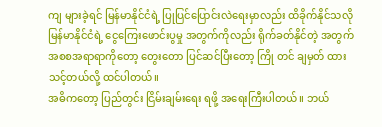ကျ များခဲ့ရင် မြန်မာနိုင်ငံရဲ့ ပြုပြင်ပြောင်းလဲရေးမှာလည်း ထိခိုက်နိုင်သလို မြန်မာနိုင်ငံရဲ့ ငွေကြေးဖောင်းပွမှု အတွက်ကိုလည်း ရိုက်ခတ်နိုင်တဲ့ အတွက် အစစအရာရာကိုတော့ တွေးတော ပြင်ဆင်ပြီးတော့ ကြို တင် ချမှတ် ထားသင့်တယ်လို့ ထင်ပါတယ်။
အဓိကတော့ ပြည်တွင်း ငြိမ်းချမ်းရေး ရဖို့ အရေးကြီးပါတယ်။ ဘယ်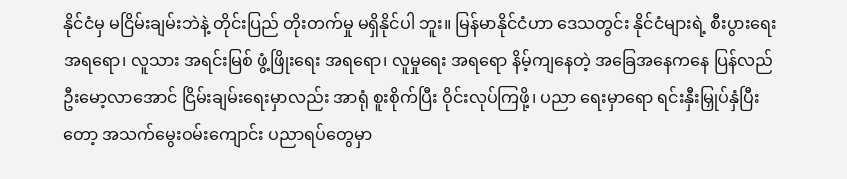နိုင်ငံမှ မငြိမ်းချမ်းဘဲနဲ့ တိုင်းပြည် တိုးတက်မှု မရှိနိုင်ပါ ဘူး။ မြန်မာနိုင်ငံဟာ ဒေသတွင်း နိုင်ငံများရဲ့ စီးပွားရေး အရရော၊ လူသား အရင်းမြစ် ဖွံ့ဖြိုးရေး အရရော၊ လူမှုရေး အရရော နိမ့်ကျနေတဲ့ အခြေအနေကနေ ပြန်လည် ဦးမော့လာအောင် ငြိမ်းချမ်းရေးမှာလည်း အာရုံ စူးစိုက်ပြီး ဝိုင်းလုပ်ကြဖို့၊ ပညာ ရေးမှာရော ရင်းနှီးမြှုပ်နှံပြီးတော့ အသက်မွေးဝမ်းကျောင်း ပညာရပ်တွေမှာ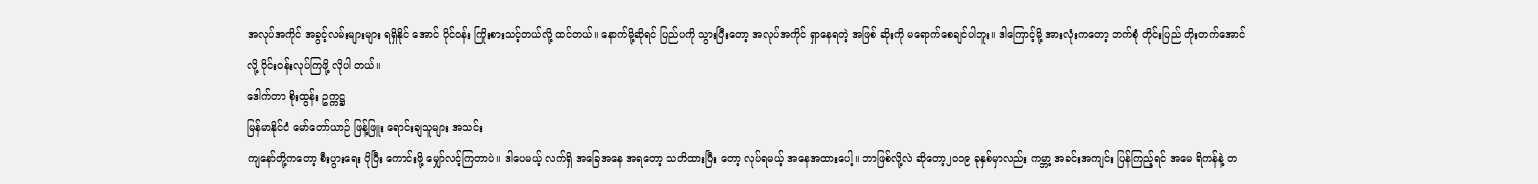အလုပ်အကိုင် အခွင့်လမ်းများများ ရရှိနိုင် အောင် ဝိုင်ဝန်း ကြိုးစားသင့်တယ်လို့ ထင်တယ်။ နောက်မို့ဆိုရင် ပြည်ပကို သွားပြီးတော့ အလုပ်အကိုင် ရှာနေရတဲ့ အဖြစ် ဆိုးကို မရောက်စေချင်ပါဘူး။ ဒါကြောင့်မို့ အားလုံးကတော့ ဘက်စုံ တိုင်းပြည် တိုးတက်အောင်လို့ ဝိုင်းဝန်းလုပ်ကြဖို့ လိုပါ တယ်။
ဒေါက်တာ စိုးထွန်း ဥက္ကဋ္ဌ
မြန်မာနိုင်ငံ မော်တော်ယာဉ် ဖြန့်ဖြူး ရောင်းချသူများ အသင်း
ကျနော်တို့ကတော့ စီးပွားရေး ပိုပြီး ကောင်းဖို့ မျှော်လင့်ကြတာပဲ။ ဒါပေမယ့် လက်ရှိ အခြေအနေ အရတော့ သတိထားပြီး တော့ လုပ်ရမယ့် အနေအထားပေါ့။ ဘာဖြစ်လို့လဲ ဆိုတော့၂၀၁၉ ခုနှစ်မှာလည်း ကမ္ဘာ့ အခင်းအကျင်း ပြန်ကြည့်ရင် အမေ ရိကန်နဲ့ တ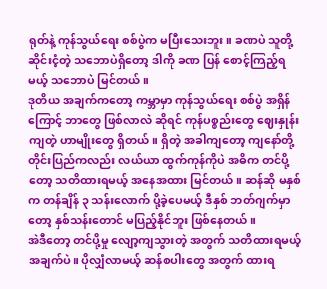ရုတ်နဲ့ ကုန်သွယ်ရေး စစ်ပွဲက မပြီးသေးဘူး။ ခဏပဲ သူတို့ ဆိုင်းငံ့တဲ့ သဘောပဲရှိတော့ ဒါကို ခဏ ပြန် စောင့်ကြည့်ရမယ့် သဘောပဲ မြင်တယ်။
ဒုတိယ အချက်ကတော့ ကမ္ဘာမှာ ကုန်သွယ်ရေး စစ်ပွဲ အရှိန်ကြောင့် ဘာတွေ ဖြစ်လာလဲ ဆိုရင် ကုန်ပစ္စည်းတွေ ဈေးနှုန်း ကျတဲ့ ဟာမျိုးတွေ ရှိတယ်။ ရှိတဲ့ အခါကျတော့ ကျနော်တို့ တိုင်းပြည်ကလည်း လယ်ယာ ထွက်ကုန်ကိုပဲ အဓိက တင်ပို့ တော့ သတိထားရမယ့် အနေအထား မြင်တယ်။ ဆန်ဆို မနှစ်က တန်ချိန် ၃ သန်းလောက် ပို့ခဲ့ပေမယ့် ဒီနှစ် ဘတ်ဂျက်မှာ တော့ နှစ်သန်းတောင် မပြည့်နိုင်ဘူး ဖြစ်နေတယ်။
အဲဒီတော့ တင်ပို့မှု လျော့ကျသွားတဲ့ အတွက် သတိထားရမယ့် အချက်ပဲ။ ပိုလျှံလာမယ့် ဆန်စပါးတွေ အတွက် ထားရ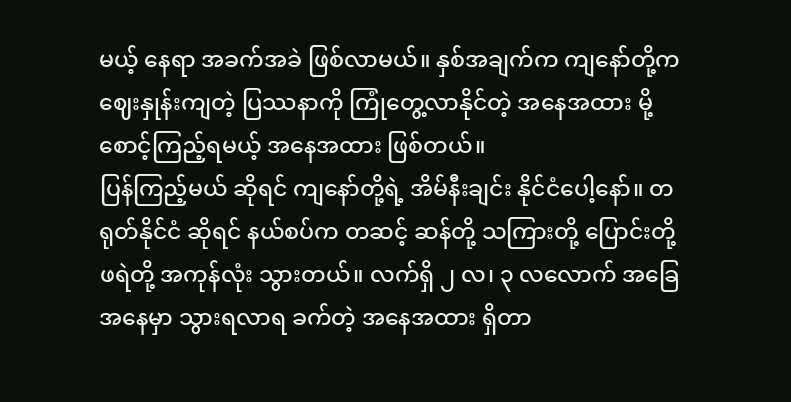မယ့် နေရာ အခက်အခဲ ဖြစ်လာမယ်။ နှစ်အချက်က ကျနော်တို့က ဈေးနှုန်းကျတဲ့ ပြဿနာကို ကြုံတွေ့လာနိုင်တဲ့ အနေအထား မို့ စောင့်ကြည့်ရမယ့် အနေအထား ဖြစ်တယ်။
ပြန်ကြည့်မယ် ဆိုရင် ကျနော်တို့ရဲ့ အိမ်နီးချင်း နိုင်ငံပေါ့နော်။ တရုတ်နိုင်ငံ ဆိုရင် နယ်စပ်က တဆင့် ဆန်တို့ သကြားတို့ ပြောင်းတို့ ဖရဲတို့ အကုန်လုံး သွားတယ်။ လက်ရှိ ၂ လ၊ ၃ လလောက် အခြေအနေမှာ သွားရလာရ ခက်တဲ့ အနေအထား ရှိတာ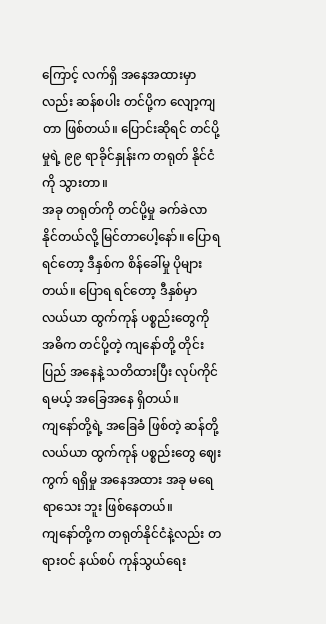ကြောင့် လက်ရှိ အနေအထားမှာလည်း ဆန်စပါး တင်ပို့က လျော့ကျတာ ဖြစ်တယ်။ ပြောင်းဆိုရင် တင်ပို့မှုရဲ့ ၉၉ ရာခိုင်နှုန်းက တရုတ် နိုင်ငံကို သွားတာ။
အခု တရုတ်ကို တင်ပို့မှု ခက်ခဲလာ နိုင်တယ်လို့ မြင်တာပေါ့နော်။ ပြောရရင်တော့ ဒီနှစ်က စိန်ခေါ်မှု ပိုများတယ်။ ပြောရ ရင်တော့ ဒီနှစ်မှာ လယ်ယာ ထွက်ကုန် ပစ္စည်းတွေကို အဓိက တင်ပို့တဲ့ ကျနော်တို့ တိုင်းပြည် အနေနဲ့ သတိထားပြီး လုပ်ကိုင်ရမယ့် အခြေအနေ ရှိတယ်။
ကျနော်တို့ရဲ့ အခြေခံ ဖြစ်တဲ့ ဆန်တို့ လယ်ယာ ထွက်ကုန် ပစ္စည်းတွေ ဈေးကွက် ရရှိမှု အနေအထား အခု မရေရာသေး ဘူး ဖြစ်နေတယ်။
ကျနော်တို့က တရုတ်နိုင်ငံနဲ့လည်း တရားဝင် နယ်စပ် ကုန်သွယ်ရေး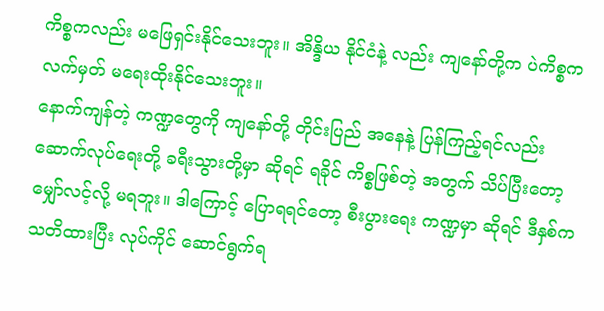ကိစ္စကလည်း မဖြေရှင်းနိုင်သေးဘူး။ အိန္ဒိယ နိုင်ငံနဲ့ လည်း ကျနော်တို့က ပဲကိစ္စက လက်မှတ် မရေးထိုးနိုင်သေးဘူး။
နောက်ကျန်တဲ့ ကဏ္ဍတွေကို ကျနော်တို့ တိုင်းပြည် အနေနဲ့ ပြန်ကြည့်ရင်လည်း ဆောက်လုပ်ရေးတို့ ခရီးသွားတို့မှာ ဆိုရင် ရခိုင် ကိစ္စဖြစ်တဲ့ အတွက် သိပ်ပြီးတော့ မျှော်လင့်လို့ မရဘူး။ ဒါကြောင့် ပြောရရင်တော့ စီးပွားရေး ကဏ္ဍမှာ ဆိုရင် ဒီနှစ်က သတိထားပြီး လုပ်ကိုင် ဆောင်ရွက်ရ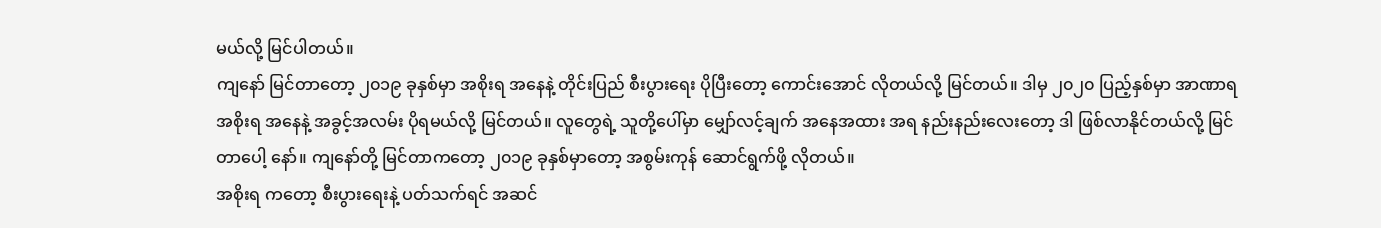မယ်လို့ မြင်ပါတယ်။
ကျနော် မြင်တာတော့ ၂၀၁၉ ခုနှစ်မှာ အစိုးရ အနေနဲ့ တိုင်းပြည် စီးပွားရေး ပိုပြီးတော့ ကောင်းအောင် လိုတယ်လို့ မြင်တယ်။ ဒါမှ ၂၀၂၀ ပြည့်နှစ်မှာ အာဏာရ အစိုးရ အနေနဲ့ အခွင့်အလမ်း ပိုရမယ်လို့ မြင်တယ်။ လူတွေရဲ့ သူတို့ပေါ်မှာ မျှော်လင့်ချက် အနေအထား အရ နည်းနည်းလေးတော့ ဒါ ဖြစ်လာနိုင်တယ်လို့ မြင်တာပေါ့ နော်။ ကျနော်တို့ မြင်တာကတော့ ၂၀၁၉ ခုနှစ်မှာတော့ အစွမ်းကုန် ဆောင်ရွက်ဖို့ လိုတယ်။
အစိုးရ ကတော့ စီးပွားရေးနဲ့ ပတ်သက်ရင် အဆင်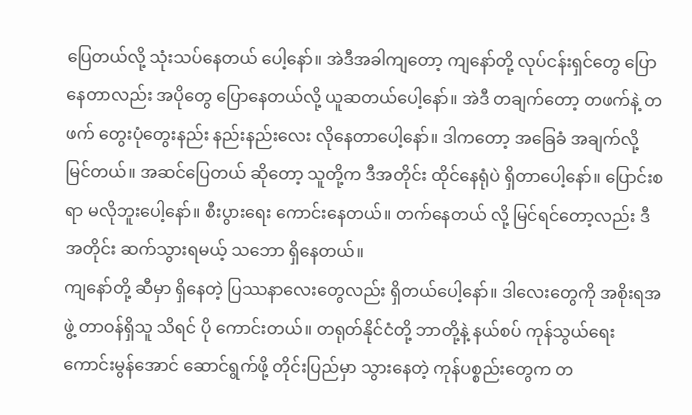ပြေတယ်လို့ သုံးသပ်နေတယ် ပေါ့နော်။ အဲဒီအခါကျတော့ ကျနော်တို့ လုပ်ငန်းရှင်တွေ ပြောနေတာလည်း အပိုတွေ ပြောနေတယ်လို့ ယူဆတယ်ပေါ့နော်။ အဲဒီ တချက်တော့ တဖက်နဲ့ တဖက် တွေးပုံတွေးနည်း နည်းနည်းလေး လိုနေတာပေါ့နော်။ ဒါကတော့ အခြေခံ အချက်လို့ မြင်တယ်။ အဆင်ပြေတယ် ဆိုတော့ သူတို့က ဒီအတိုင်း ထိုင်နေရုံပဲ ရှိတာပေါ့နော်။ ပြောင်းစရာ မလိုဘူးပေါ့နော်။ စီးပွားရေး ကောင်းနေတယ်။ တက်နေတယ် လို့ မြင်ရင်တော့လည်း ဒီအတိုင်း ဆက်သွားရမယ့် သဘော ရှိနေတယ်။
ကျနော်တို့ ဆီမှာ ရှိနေတဲ့ ပြဿနာလေးတွေလည်း ရှိတယ်ပေါ့နော်။ ဒါလေးတွေကို အစိုးရအဖွဲ့ တာဝန်ရှိသူ သိရင် ပို ကောင်းတယ်။ တရုတ်နိုင်ငံတို့ ဘာတို့နဲ့ နယ်စပ် ကုန်သွယ်ရေး ကောင်းမွန်အောင် ဆောင်ရွက်ဖို့ တိုင်းပြည်မှာ သွားနေတဲ့ ကုန်ပစ္စည်းတွေက တ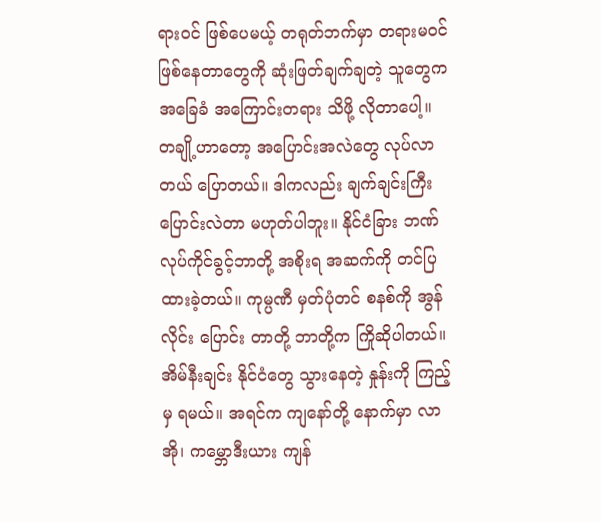ရားဝင် ဖြစ်ပေမယ့် တရုတ်ဘက်မှာ တရားမဝင် ဖြစ်နေတာတွေကို ဆုံးဖြတ်ချက်ချတဲ့ သူတွေက အခြေခံ အကြောင်းတရား သိဖို့ လိုတာပေါ့။
တချို့ဟာတော့ အပြောင်းအလဲတွေ လုပ်လာတယ် ပြောတယ်။ ဒါကလည်း ချက်ချင်းကြီး ပြောင်းလဲတာ မဟုတ်ပါဘူး။ နိုင်ငံခြား ဘဏ် လုပ်ကိုင်ခွင့်ဘာတို့ အစိုးရ အဆက်ကို တင်ပြထားခဲ့တယ်။ ကုမ္ပဏီ မှတ်ပုံတင် စနစ်ကို အွန်လိုင်း ပြောင်း တာတို့ ဘာတို့က ကြိုဆိုပါတယ်။ အိမ်နီးချင်း နိုင်ငံတွေ သွားနေတဲ့ နှုန်းကို ကြည့်မှ ရမယ်။ အရင်က ကျနော်တို့ နောက်မှာ လာအို၊ ကမ္ဘောဒီးယား ကျန်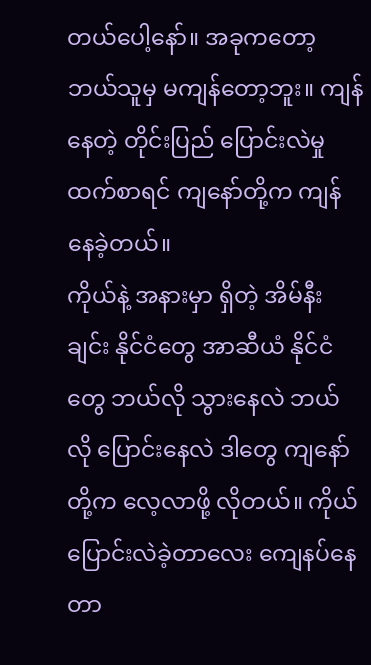တယ်ပေါ့နော်။ အခုကတော့ ဘယ်သူမှ မကျန်တော့ဘူး။ ကျန်နေတဲ့ တိုင်းပြည် ပြောင်းလဲမှု ထက်စာရင် ကျနော်တို့က ကျန်နေခဲ့တယ်။
ကိုယ်နဲ့ အနားမှာ ရှိတဲ့ အိမ်နီးချင်း နိုင်ငံတွေ အာဆီယံ နိုင်ငံတွေ ဘယ်လို သွားနေလဲ ဘယ်လို ပြောင်းနေလဲ ဒါတွေ ကျနော်တို့က လေ့လာဖို့ လိုတယ်။ ကိုယ်ပြောင်းလဲခဲ့တာလေး ကျေနပ်နေတာ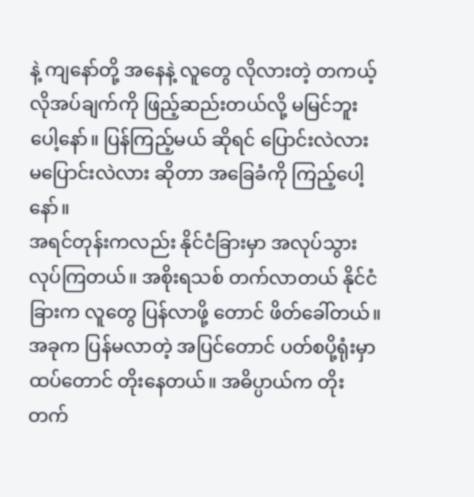နဲ့ ကျနော်တို့ အနေနဲ့ လူတွေ လိုလားတဲ့ တကယ့် လိုအပ်ချက်ကို ဖြည့်ဆည်းတယ်လို့ မမြင်ဘူးပေါ့နော်။ ပြန်ကြည့်မယ် ဆိုရင် ပြောင်းလဲလား မပြောင်းလဲလား ဆိုတာ အခြေခံကို ကြည့်ပေါ့နော်။
အရင်တုန်းကလည်း နိုင်ငံခြားမှာ အလုပ်သွား လုပ်ကြတယ်။ အစိုးရသစ် တက်လာတယ် နိုင်ငံခြားက လူတွေ ပြန်လာဖို့ တောင် ဖိတ်ခေါ်တယ်။ အခုက ပြန်မလာတဲ့ အပြင်တောင် ပတ်စပို့ရုံးမှာ ထပ်တောင် တိုးနေတယ်။ အဓိပ္ပာယ်က တိုး တက်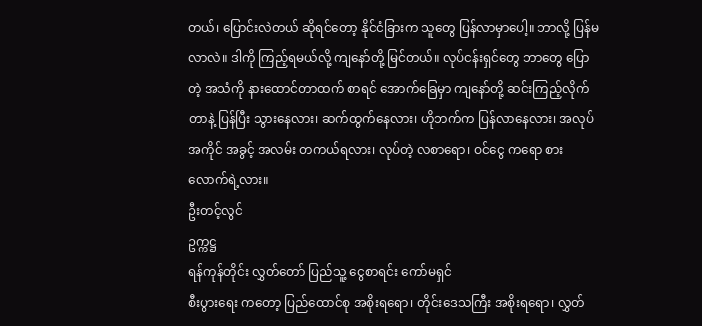တယ်၊ ပြောင်းလဲတယ် ဆိုရင်တော့ နိုင်ငံခြားက သူတွေ ပြန်လာမှာပေါ့။ ဘာလို့ ပြန်မလာလဲ။ ဒါကို ကြည့်ရမယ်လို့ ကျနော်တို့ မြင်တယ်။ လုပ်ငန်းရှင်တွေ ဘာတွေ ပြောတဲ့ အသံကို နားထောင်တာထက် စာရင် အောက်ခြေမှာ ကျနော်တို့ ဆင်းကြည့်လိုက်တာနဲ့ ပြန်ပြီး သွားနေလား၊ ဆက်ထွက်နေလား၊ ဟိုဘက်က ပြန်လာနေလား၊ အလုပ်အကိုင် အခွင့် အလမ်း တကယ်ရလား၊ လုပ်တဲ့ လစာရော၊ ဝင်ငွေ ကရော စားလောက်ရဲ့လား။
ဦးတင့်လွင်
ဥက္ကဋ္ဌ
ရန်ကုန်တိုင်း လွှတ်တော် ပြည်သူ့ ငွေစာရင်း ကော်မရှင်
စီးပွားရေး ကတော့ ပြည်ထောင်စု အစိုးရရော၊ တိုင်းဒေသကြီး အစိုးရရော၊ လွှတ်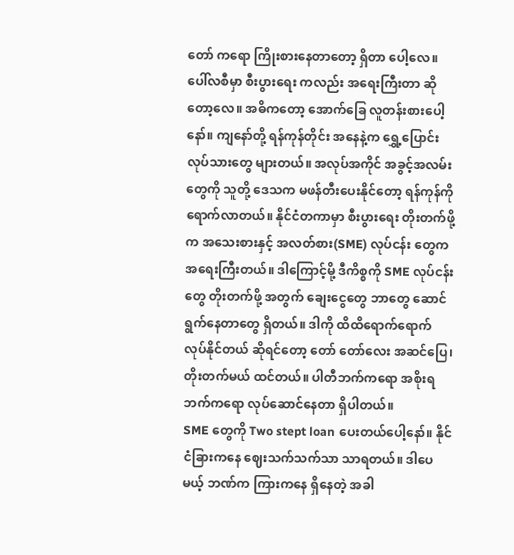တော် ကရော ကြိုးစားနေတာတော့ ရှိတာ ပေါ့လေ။ ပေါ်လစီမှာ စီးပွားရေး ကလည်း အရေးကြီးတာ ဆိုတော့လေ။ အဓိကတော့ အောက်ခြေ လူတန်းစားပေါ့နော်။ ကျနော်တို့ ရန်ကုန်တိုင်း အနေနဲ့က ရွှေ့ပြောင်း လုပ်သားတွေ များတယ်။ အလုပ်အကိုင် အခွင့်အလမ်းတွေကို သူတို့ ဒေသက မဖန်တီးပေးနိုင်တော့ ရန်ကုန်ကို ရောက်လာတယ်။ နိုင်ငံတကာမှာ စီးပွားရေး တိုးတက်ဖို့က အသေးစားနှင့် အလတ်စား(SME) လုပ်ငန်း တွေက အရေးကြီးတယ်။ ဒါကြောင့်မို့ ဒီကိစ္စကို SME လုပ်ငန်းတွေ တိုးတက်ဖို့ အတွက် ချေးငွေတွေ ဘာတွေ ဆောင်ရွက်နေတာတွေ ရှိတယ်။ ဒါကို ထိထိရောက်ရောက် လုပ်နိုင်တယ် ဆိုရင်တော့ တော် တော်လေး အဆင်ပြေ၊ တိုးတက်မယ် ထင်တယ်။ ပါတီဘက်ကရော အစိုးရ ဘက်ကရော လုပ်ဆောင်နေတာ ရှိပါတယ်။
SME တွေကို Two stept loan ပေးတယ်ပေါ့နော်။ နိုင်ငံခြားကနေ ဈေးသက်သက်သာ သာရတယ်။ ဒါပေမယ့် ဘဏ်က ကြားကနေ ရှိနေတဲ့ အခါ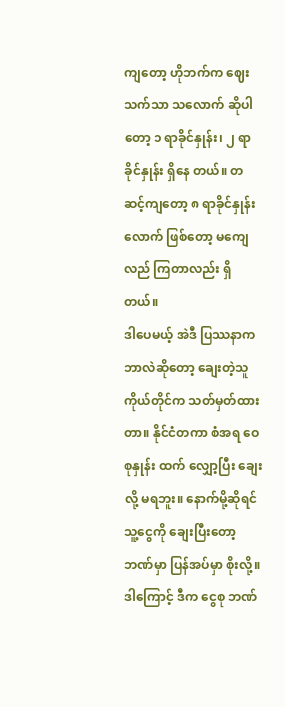ကျတော့ ဟိုဘက်က ဈေးသက်သာ သလောက် ဆိုပါတော့ ၁ ရာခိုင်နှုန်း၊ ၂ ရာခိုင်နှုန်း ရှိနေ တယ်။ တဆင့်ကျတော့ ၈ ရာခိုင်နှုန်းလောက် ဖြစ်တော့ မကျေလည် ကြတာလည်း ရှိတယ်။
ဒါပေမယ့် အဲဒီ ပြဿနာက ဘာလဲဆိုတော့ ချေးတဲ့သူ ကိုယ်တိုင်က သတ်မှတ်ထားတာ။ နိုင်ငံတကာ စံအရ ဝေစုနှုန်း ထက် လျှော့ပြီး ချေးလို့ မရဘူး။ နောက်မို့ဆိုရင် သူ့ငွေကို ချေးပြီးတော့ ဘဏ်မှာ ပြန်အပ်မှာ စိုးလို့။ ဒါကြောင့် ဒီက ငွေစု ဘဏ်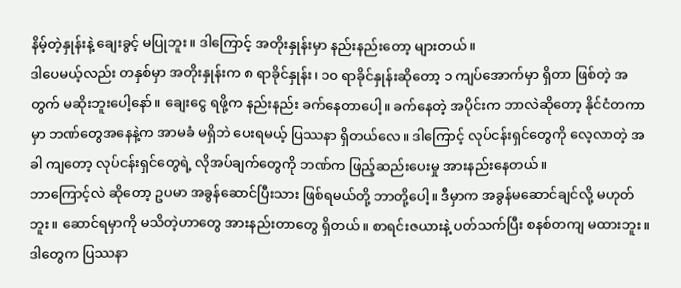နိမ့်တဲ့နှုန်းနဲ့ ချေးခွင့် မပြုဘူး။ ဒါကြောင့် အတိုးနှုန်းမှာ နည်းနည်းတော့ များတယ်။
ဒါပေမယ့်လည်း တနှစ်မှာ အတိုးနှုန်းက ၈ ရာခိုင်နှုန်း၊ ၁၀ ရာခိုင်နှုန်းဆိုတော့ ၁ ကျပ်အောက်မှာ ရှိတာ ဖြစ်တဲ့ အတွက် မဆိုးဘူးပေါ့နော်။ ချေးငွေ ရဖို့က နည်းနည်း ခက်နေတာပေါ့။ ခက်နေတဲ့ အပိုင်းက ဘာလဲဆိုတော့ နိုင်ငံတကာမှာ ဘဏ်တွေအနေနဲ့က အာမခံ မရှိဘဲ ပေးရမယ့် ပြဿနာ ရှိတယ်လေ။ ဒါကြောင့် လုပ်ငန်းရှင်တွေကို လေ့လာတဲ့ အခါ ကျတော့ လုပ်ငန်းရှင်တွေရဲ့ လိုအပ်ချက်တွေကို ဘဏ်က ဖြည့်ဆည်းပေးမှု အားနည်းနေတယ်။
ဘာကြောင့်လဲ ဆိုတော့ ဥပမာ အခွန်ဆောင်ပြီးသား ဖြစ်ရမယ်တို့ ဘာတို့ပေါ့။ ဒီမှာက အခွန်မဆောင်ချင်လို့ မဟုတ်ဘူး။ ဆောင်ရမှာကို မသိတဲ့ဟာတွေ အားနည်းတာတွေ ရှိတယ်။ စာရင်းဇယားနဲ့ ပတ်သက်ပြီး စနစ်တကျ မထားဘူး။ ဒါတွေက ပြဿနာ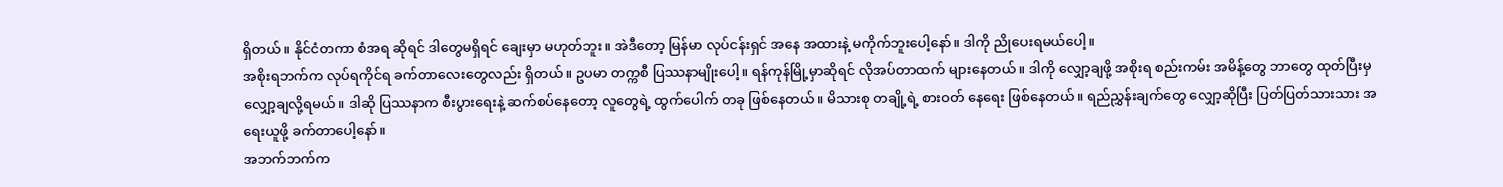ရှိတယ်။ နိုင်ငံတကာ စံအရ ဆိုရင် ဒါတွေမရှိရင် ချေးမှာ မဟုတ်ဘူး။ အဲဒီတော့ မြန်မာ လုပ်ငန်းရှင် အနေ အထားနဲ့ မကိုက်ဘူးပေါ့နော်။ ဒါကို ညိုပေးရမယ်ပေါ့။
အစိုးရဘက်က လုပ်ရကိုင်ရ ခက်တာလေးတွေလည်း ရှိတယ်။ ဥပမာ တက္ကစီ ပြဿနာမျိုးပေါ့။ ရန်ကုန်မြို့မှာဆိုရင် လိုအပ်တာထက် များနေတယ်။ ဒါကို လျှော့ချဖို့ အစိုးရ စည်းကမ်း အမိန့်တွေ ဘာတွေ ထုတ်ပြီးမှ လျှော့ချလို့ရမယ်။ ဒါဆို ပြဿနာက စီးပွားရေးနဲ့ ဆက်စပ်နေတော့ လူတွေရဲ့ ထွက်ပေါက် တခု ဖြစ်နေတယ်။ မိသားစု တချို့ရဲ့ စားဝတ် နေရေး ဖြစ်နေတယ်။ ရည်ညွှန်းချက်တွေ လျှော့ဆိုပြီး ပြတ်ပြတ်သားသား အရေးယူဖို့ ခက်တာပေါ့နော်။
အဘက်ဘက်က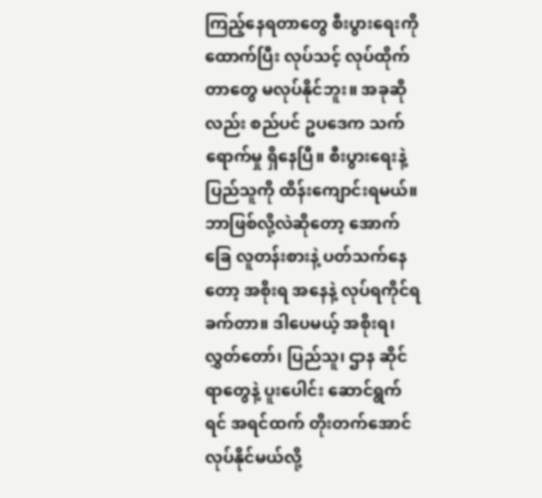ကြည့်နေရတာတွေ စီးပွားရေးကို ထောက်ပြီး လုပ်သင့် လုပ်ထိုက်တာတွေ မလုပ်နိုင်ဘူး။ အခုဆိုလည်း စည်ပင် ဥပဒေက သက်ရောက်မှု ရှိနေပြီ။ စီးပွားရေးနဲ့ ပြည်သူကို ထိန်းကျောင်းရမယ်။ ဘာဖြစ်လို့လဲဆိုတော့ အောက်ခြေ လူတန်းစားနဲ့ ပတ်သက်နေတော့ အစိုးရ အနေနဲ့ လုပ်ရကိုင်ရ ခက်တာ။ ဒါပေမယ့် အစိုးရ၊ လွှတ်တော်၊ ပြည်သူ၊ ဌာန ဆိုင်ရာတွေနဲ့ ပူးပေါင်း ဆောင်ရွက်ရင် အရင်ထက် တိုးတက်အောင် လုပ်နိုင်မယ်လို့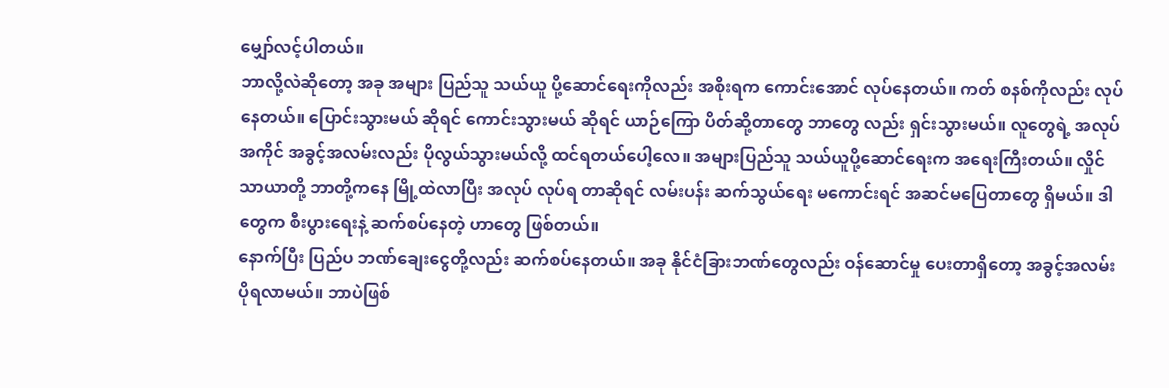မျှော်လင့်ပါတယ်။
ဘာလို့လဲဆိုတော့ အခု အများ ပြည်သူ သယ်ယူ ပို့ဆောင်ရေးကိုလည်း အစိုးရက ကောင်းအောင် လုပ်နေတယ်။ ကတ် စနစ်ကိုလည်း လုပ်နေတယ်။ ပြောင်းသွားမယ် ဆိုရင် ကောင်းသွားမယ် ဆိုရင် ယာဉ်ကြော ပိတ်ဆို့တာတွေ ဘာတွေ လည်း ရှင်းသွားမယ်။ လူတွေရဲ့ အလုပ်အကိုင် အခွင့်အလမ်းလည်း ပိုလွယ်သွားမယ်လို့ ထင်ရတယ်ပေါ့လေ။ အများပြည်သူ သယ်ယူပို့ဆောင်ရေးက အရေးကြီးတယ်။ လှိုင်သာယာတို့ ဘာတို့ကနေ မြို့ထဲလာပြီး အလုပ် လုပ်ရ တာဆိုရင် လမ်းပန်း ဆက်သွယ်ရေး မကောင်းရင် အဆင်မပြေတာတွေ ရှိမယ်။ ဒါတွေက စီးပွားရေးနဲ့ ဆက်စပ်နေတဲ့ ဟာတွေ ဖြစ်တယ်။
နောက်ပြီး ပြည်ပ ဘဏ်ချေးငွေတို့လည်း ဆက်စပ်နေတယ်။ အခု နိုင်ငံခြားဘဏ်တွေလည်း ဝန်ဆောင်မှု ပေးတာရှိတော့ အခွင့်အလမ်း ပိုရလာမယ်။ ဘာပဲဖြစ်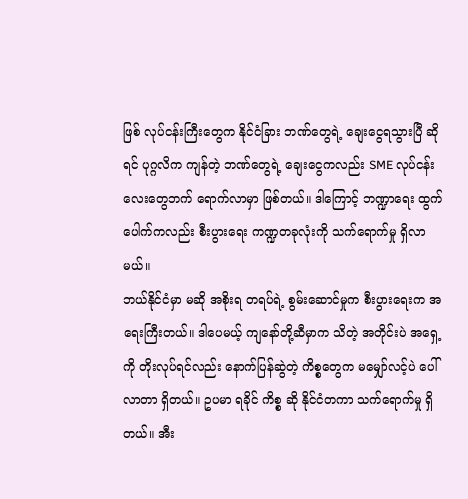ဖြစ် လုပ်ငန်းကြီးတွေက နိုင်ငံခြား ဘဏ်တွေရဲ့ ချေးငွေရသွားပြီ ဆိုရင် ပုဂ္ဂလိက ကျန်တဲ့ ဘဏ်တွေရဲ့ ချေးငွေကလည်း SME လုပ်ငန်းလေးတွေဘက် ရောက်လာမှာ ဖြစ်တယ်။ ဒါကြောင့် ဘဏ္ဍာရေး ထွက်ပေါက်ကလည်း စီးပွားရေး ကဏ္ဍတခုလုံးကို သက်ရောက်မှု ရှိလာမယ်။
ဘယ်နိုင်ငံမှာ မဆို အစိုးရ တရပ်ရဲ့ စွမ်းဆောင်မှုက စီးပွားရေးက အရေးကြီးတယ်။ ဒါပေမယ့် ကျနော်တို့ဆီမှာက သိတဲ့ အတိုင်းပဲ အရှေ့ကို တိုးလုပ်ရင်လည်း နောက်ပြန်ဆွဲတဲ့ ကိစ္စတွေက မမျှော်လင့်ပဲ ပေါ်လာတာ ရှိတယ်။ ဥပမာ ရခိုင် ကိစ္စ ဆို နိုင်ငံတကာ သက်ရောက်မှု ရှိတယ်။ အီး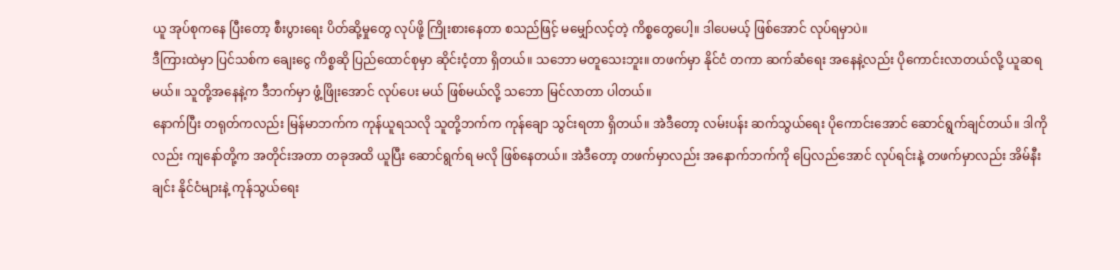ယူ အုပ်စုကနေ ပြီးတော့ စီးပွားရေး ပိတ်ဆို့မှုတွေ လုပ်ဖို့ ကြိုးစားနေတာ စသည်ဖြင့် မမျှော်လင့်တဲ့ ကိစ္စတွေပေါ့။ ဒါပေမယ့် ဖြစ်အောင် လုပ်ရမှာပဲ။
ဒီကြားထဲမှာ ပြင်သစ်က ချေးငွေ ကိစ္စဆို ပြည်ထောင်စုမှာ ဆိုင်းငံ့တာ ရှိတယ်။ သဘော မတူသေးဘူး။ တဖက်မှာ နိုင်ငံ တကာ ဆက်ဆံရေး အနေနဲ့လည်း ပိုကောင်းလာတယ်လို့ ယူဆရမယ်။ သူတို့အနေနဲ့က ဒီဘက်မှာ ဖွံ့ဖြိုးအောင် လုပ်ပေး မယ် ဖြစ်မယ်လို့ သဘော မြင်လာတာ ပါတယ်။
နောက်ပြီး တရုတ်ကလည်း မြန်မာဘက်က ကုန်ယူရသလို သူတို့ဘက်က ကုန်ချော သွင်းရတာ ရှိတယ်။ အဲဒီတော့ လမ်းပန်း ဆက်သွယ်ရေး ပိုကောင်းအောင် ဆောင်ရွက်ချင်တယ်။ ဒါကိုလည်း ကျနော်တို့က အတိုင်းအတာ တခုအထိ ယူပြီး ဆောင်ရွက်ရ မလို ဖြစ်နေတယ်။ အဲဒီတော့ တဖက်မှာလည်း အနောက်ဘက်ကို ပြေလည်အောင် လုပ်ရင်းနဲ့ တဖက်မှာလည်း အိမ်နီးချင်း နိုင်ငံများနဲ့ ကုန်သွယ်ရေး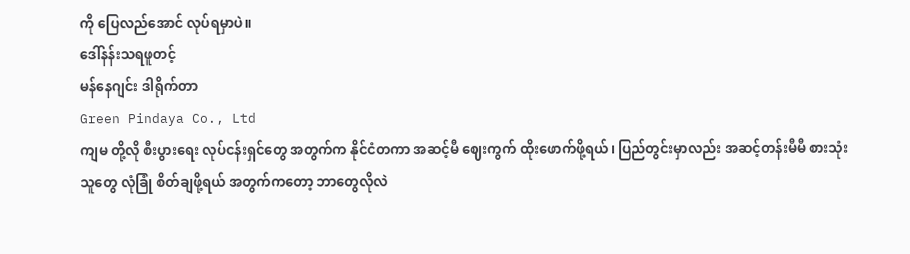ကို ပြေလည်အောင် လုပ်ရမှာပဲ။
ဒေါ်နန်းသရဖူတင့်
မန်နေဂျင်း ဒါရိုက်တာ
Green Pindaya Co., Ltd
ကျမ တို့လို စီးပွားရေး လုပ်ငန်းရှင်တွေ အတွက်က နိုင်ငံတကာ အဆင့်မီ ဈေးကွက် ထိုးဖောက်ဖို့ရယ်၊ ပြည်တွင်းမှာလည်း အဆင့်တန်းမီမီ စားသုံးသူတွေ လုံခြုံ စိတ်ချဖို့ရယ် အတွက်ကတော့ ဘာတွေလိုလဲ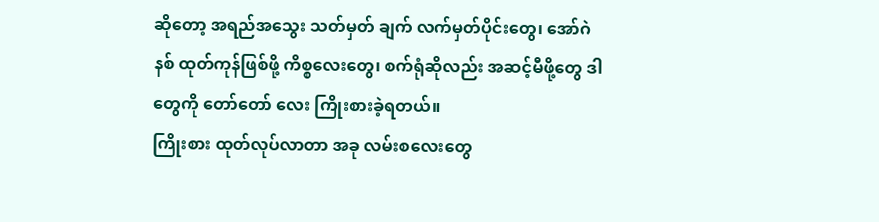ဆိုတော့ အရည်အသွေး သတ်မှတ် ချက် လက်မှတ်ပိုင်းတွေ၊ အော်ဂဲနစ် ထုတ်ကုန်ဖြစ်ဖို့ ကိစ္စလေးတွေ၊ စက်ရုံဆိုလည်း အဆင့်မီဖို့တွေ ဒါတွေကို တော်တော် လေး ကြိုးစားခဲ့ရတယ်။
ကြိုးစား ထုတ်လုပ်လာတာ အခု လမ်းစလေးတွေ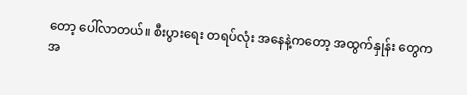တော့ ပေါ်လာတယ်။ စီးပွားရေး တရပ်လုံး အနေနဲ့ကတော့ အထွက်နှုန်း တွေက အ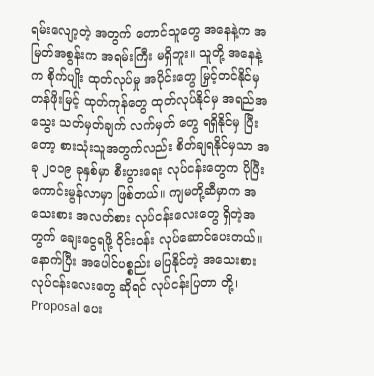ရမ်းလျော့တဲ့ အတွက် တောင်သူတွေ အနေနဲ့က အမြတ်အစွန်းက အရမ်းကြီး မရှိဘူး။ သူတို့ အနေနဲ့က စိုက်ပျိုး ထုတ်လုပ်မှု အပိုင်းတွေ မြှင့်တင်နိုင်မှ တန်ဖိုးမြင့် ထုတ်ကုန်တွေ ထုတ်လုပ်နိုင်မှ အရည်အသွေး သတ်မှတ်ချက် လက်မှတ် တွေ ရရှိနိုင်မှ ပြီးတော့ စားသုံးသူအတွက်လည်း စိတ်ချရနိုင်မှသာ အခု ၂၀၁၉ ခုနှစ်မှာ စီးပွားရေး လုပ်ငန်းတွေက ပိုပြီး ကောင်းမွန်လာမှာ ဖြစ်တယ်။ ကျမတို့ဆီမှာက အသေးစား အလတ်စား လုပ်ငန်းလေးတွေ ရှိတဲ့အတွက် ချေးငွေရဖို့ ဝိုင်းဝန်း လုပ်ဆောင်ပေးတယ်။ နောက်ပြီး အပေါင်ပစ္စည်း မပြနိုင်တဲ့ အသေးစား လုပ်ငန်းလေးတွေ ဆိုရင် လုပ်ငန်းပြတာ တို့၊ Proposal ပေး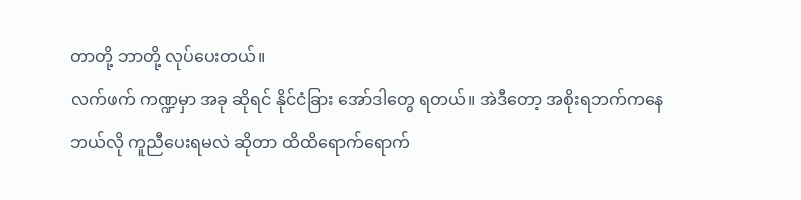တာတို့ ဘာတို့ လုပ်ပေးတယ်။
လက်ဖက် ကဏ္ဍမှာ အခု ဆိုရင် နိုင်ငံခြား အော်ဒါတွေ ရတယ်။ အဲဒီတော့ အစိုးရဘက်ကနေ ဘယ်လို ကူညီပေးရမလဲ ဆိုတာ ထိထိရောက်ရောက်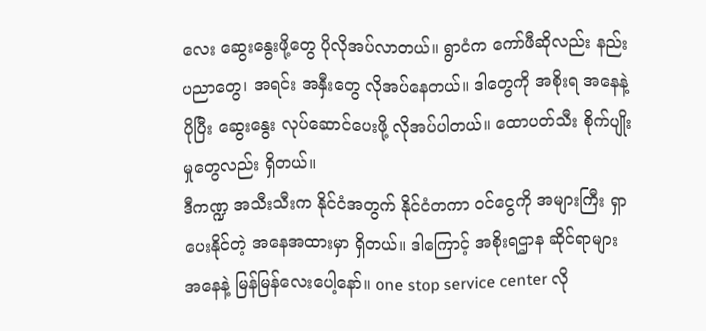လေး ဆွေးနွေးဖို့တွေ ပိုလိုအပ်လာတယ်။ ရွာငံက ကော်ဖီဆိုလည်း နည်းပညာတွေ၊ အရင်း အနှီးတွေ လိုအပ်နေတယ်။ ဒါတွေကို အစိုးရ အနေနဲ့ ပိုပြီး ဆွေးနွေး လုပ်ဆောင်ပေးဖို့ လိုအပ်ပါတယ်။ ထောပတ်သီး စိုက်ပျိုးမှုတွေလည်း ရှိတယ်။
ဒီကဏ္ဍ အသီးသီးက နိုင်ငံအတွက် နိုင်ငံတကာ ဝင်ငွေကို အများကြီး ရှာပေးနိုင်တဲ့ အနေအထားမှာ ရှိတယ်။ ဒါကြောင့် အစိုးရဌာန ဆိုင်ရာများ အနေနဲ့ မြန်မြန်လေးပေါ့နော်။ one stop service center လို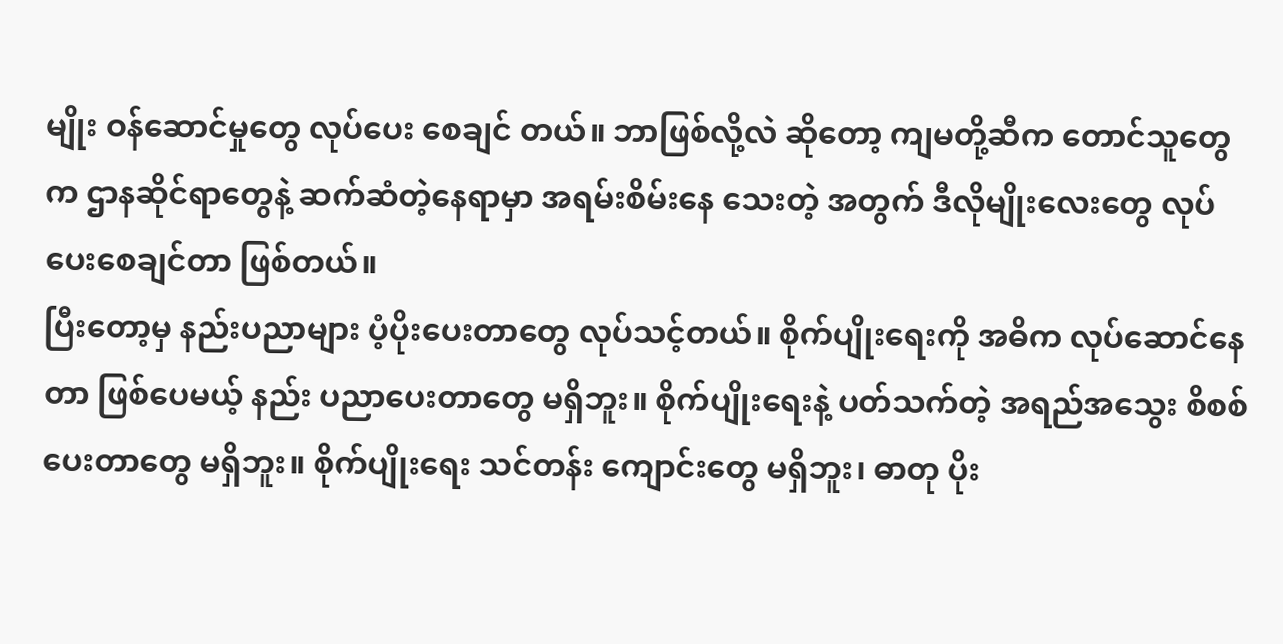မျိုး ဝန်ဆောင်မှုတွေ လုပ်ပေး စေချင် တယ်။ ဘာဖြစ်လို့လဲ ဆိုတော့ ကျမတို့ဆီက တောင်သူတွေက ဌာနဆိုင်ရာတွေနဲ့ ဆက်ဆံတဲ့နေရာမှာ အရမ်းစိမ်းနေ သေးတဲ့ အတွက် ဒီလိုမျိုးလေးတွေ လုပ်ပေးစေချင်တာ ဖြစ်တယ်။
ပြီးတော့မှ နည်းပညာများ ပံ့ပိုးပေးတာတွေ လုပ်သင့်တယ်။ စိုက်ပျိုးရေးကို အဓိက လုပ်ဆောင်နေတာ ဖြစ်ပေမယ့် နည်း ပညာပေးတာတွေ မရှိဘူး။ စိုက်ပျိုးရေးနဲ့ ပတ်သက်တဲ့ အရည်အသွေး စိစစ်ပေးတာတွေ မရှိဘူး။ စိုက်ပျိုးရေး သင်တန်း ကျောင်းတွေ မရှိဘူး၊ ဓာတု ပိုး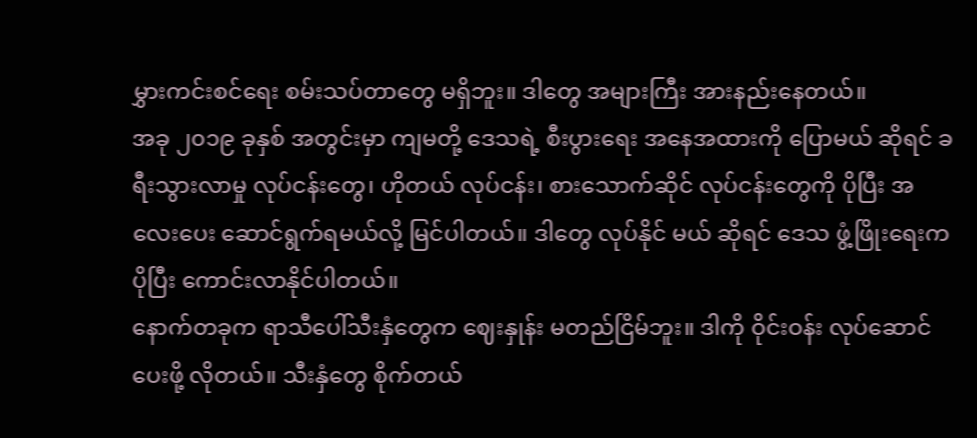မွှားကင်းစင်ရေး စမ်းသပ်တာတွေ မရှိဘူး။ ဒါတွေ အများကြီး အားနည်းနေတယ်။
အခု ၂၀၁၉ ခုနှစ် အတွင်းမှာ ကျမတို့ ဒေသရဲ့ စီးပွားရေး အနေအထားကို ပြောမယ် ဆိုရင် ခရီးသွားလာမှု လုပ်ငန်းတွေ၊ ဟိုတယ် လုပ်ငန်း၊ စားသောက်ဆိုင် လုပ်ငန်းတွေကို ပိုပြီး အလေးပေး ဆောင်ရွက်ရမယ်လို့ မြင်ပါတယ်။ ဒါတွေ လုပ်နိုင် မယ် ဆိုရင် ဒေသ ဖွံ့ဖြိုးရေးက ပိုပြီး ကောင်းလာနိုင်ပါတယ်။
နောက်တခုက ရာသီပေါ်သီးနှံတွေက ဈေးနှုန်း မတည်ငြိမ်ဘူး။ ဒါကို ဝိုင်းဝန်း လုပ်ဆောင်ပေးဖို့ လိုတယ်။ သီးနှံတွေ စိုက်တယ်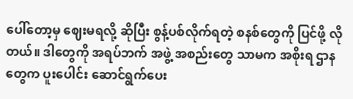ပေါ်တော့မှ ဈေးမရလို့ ဆိုပြီး စွန့်ပစ်လိုက်ရတဲ့ စနစ်တွေကို ပြင်ဖို့ လိုတယ်။ ဒါတွေကို အရပ်ဘက် အဖွဲ့ အစည်းတွေ သာမက အစိုးရ ဌာနတွေက ပူးပေါင်း ဆောင်ရွက်ပေး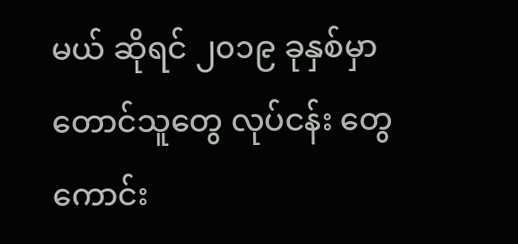မယ် ဆိုရင် ၂၀၁၉ ခုနှစ်မှာ တောင်သူတွေ လုပ်ငန်း တွေ ကောင်း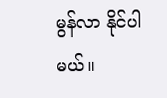မွန်လာ နိုင်ပါမယ်။